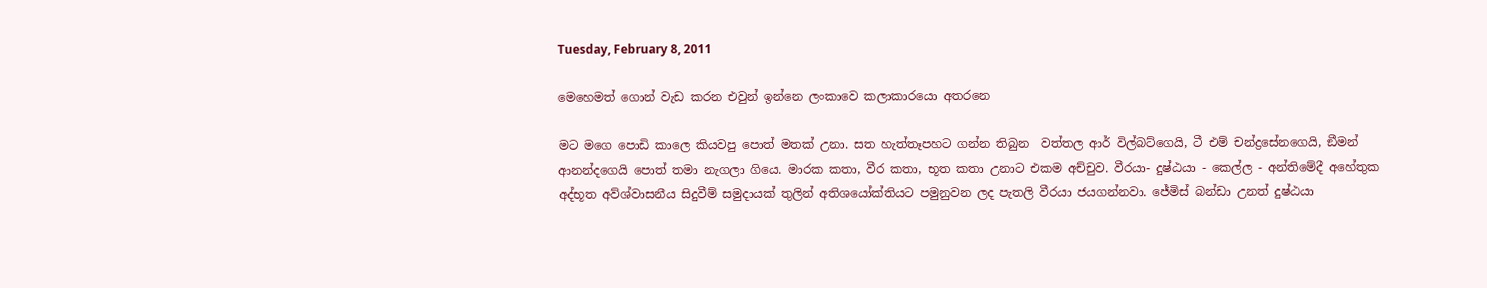Tuesday, February 8, 2011

මෙහෙමත් ගොන් වැඩ කරන එවුන් ඉන්නෙ ලංකාවෙ කලාකාරයො අතරනෙ

මට මගෙ පොඩි කාලෙ කියවපු පොත් මතක් උනා. සත හැත්තෑපහට ගන්න තිබුන  වත්තල ආර් විල්බට්ගෙයි, ටී එම් චන්ද්‍රසේනගෙයි, ඞීමන් ආනන්දගෙයි පොත් තමා නැගලා ගියෙ. මාරක කතා, වීර කතා, භූත කතා උනාට එකම අච්චුව. වීරයා- දුෂ්ඨයා - කෙල්ල - අන්තිමේදී අහේතුක අද්භූත අව්ශ්වාසනීය සිදුවීම් සමුදායක් තුලින් අතිශයෝක්තියට පමුනුවන ලද පැතලි වීරයා ජයගන්නවා. ජේමිස් බන්ඩා උනත් දුෂ්ඨයා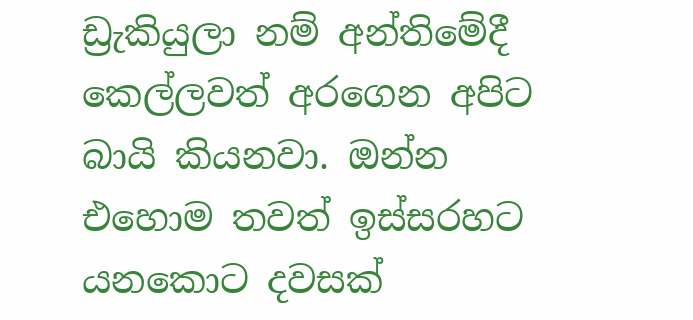ඩ්‍රැකියුලා නම් අන්තිමේදී කෙල්ලවත් අරගෙන අපිට බායි කියනවා. ඔන්න එහොම තවත් ඉස්සරහට යනකොට දවසක්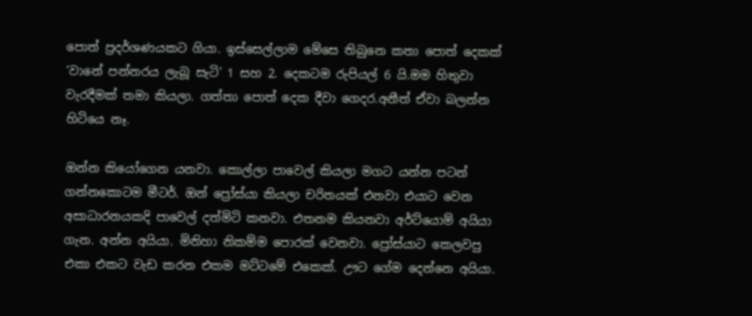පොත් ප්‍රදර්ශණයකට ගියා. ඉස්සෙල්ලාම මේසෙ තිබුනෙ කතා පොත් දෙකක් ‘වානේ පන්නරය ලැබූ සැටි’ 1 සහ 2. දෙකටම රුපියල් 6 යි.මම හිතුවා වැරදීමක් තමා කියලා. ගත්තා පොත් දෙක දීවා ගෙදර.අනීත් ඒවා බලන්න හිටියෙ නෑ.

ඔන්න කියෝගෙන යනවා. කොල්ලා පාවෙල් කියලා මගට යන්න පටන් ගන්නකොටම මීටර්. ඔන් ප්‍රෝස්යා කියලා චරිතයක් එනවා එයාට වෙන අසාධාරනයකදි පාවෙල් දත්මිටි කනවා. එතනම කියනවා අර්ට්යොම් අයියා ගැන. අන්න අයියා. මිනිහා නිකම්ම පොරක් වෙනවා. ප්‍රෝස්යාට කෙලවපු එකා එකට වැඩ කරන එකම මට්ටමේ එකෙක්. ඌට ගේම දෙන්නෙ අයියා.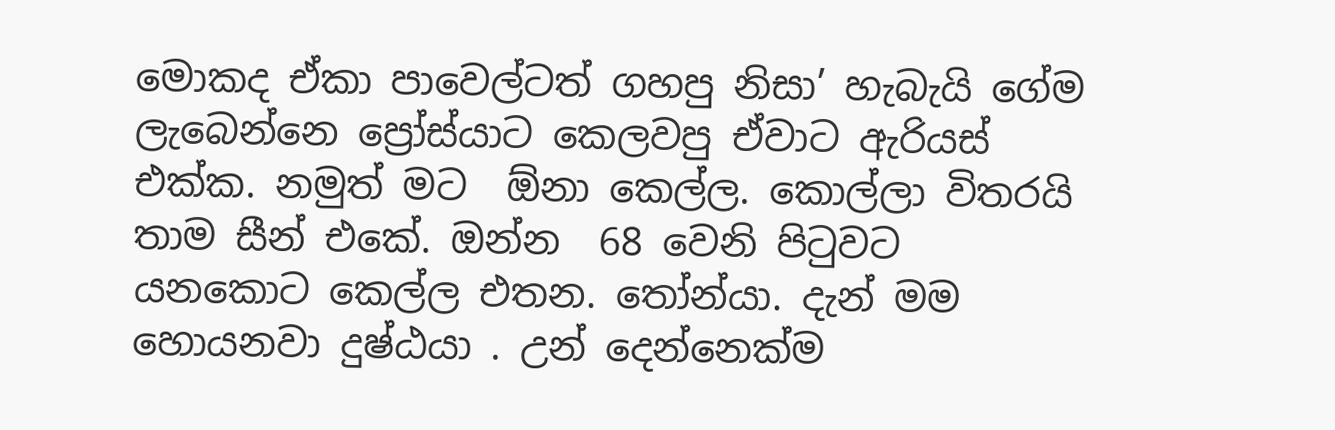මොකද ඒකා පාවෙල්ටත් ගහපු නිසා’ හැබැයි ගේම ලැබෙන්නෙ ප්‍රෝස්යාට කෙලවපු ඒවාට ඇරියස් එක්ක. නමුත් මට  ඕනා කෙල්ල. කොල්ලා විතරයි තාම සීන් එකේ. ඔන්න  68 වෙනි පිටුවට යනකොට කෙල්ල එතන. තෝන්යා. දැන් මම හොයනවා දුෂ්ඨයා . උන් දෙන්නෙක්ම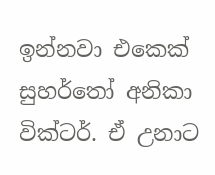ඉන්නවා එකෙක් සුහර්තෝ අනිකා වික්ටර්. ඒ උනාට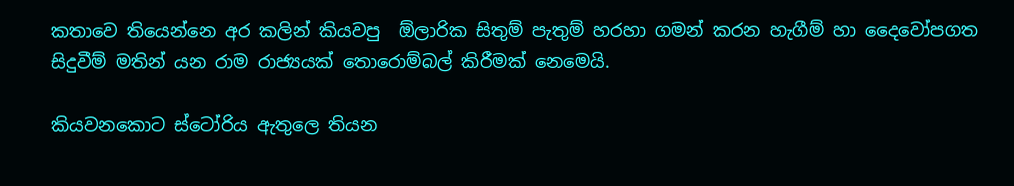කතාවෙ තියෙන්නෙ අර කලින් කියවපු  ඕලාරික සිතුම් පැතුම් හරහා ගමන් කරන හැගීම් හා දෛවෝපගත සිදුවීම් මතින් යන රාම රාජ්‍යයක් තොරොම්බල් කිරීමක් නෙමෙයි.

කියවනකොට ස්ටෝරිය ඇතුලෙ තියන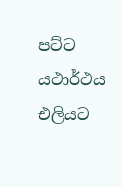පට්ට යථාර්ථය එලියට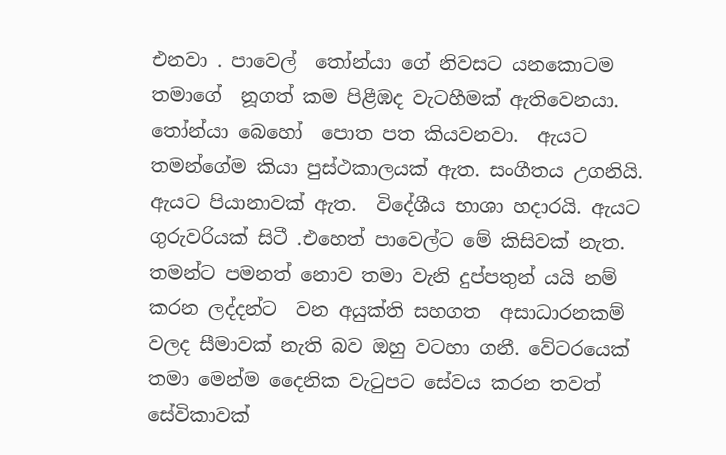එනවා . පාවෙල්  තෝන්යා ගේ නිවසට යනකොටම තමාගේ  නූගත් කම පිළීඹද වැටහීමක් ඇතිවෙනයා. තෝන්යා බෙහෝ  පොත පත කියවනවා.  ඇයට තමන්ගේම කියා පුස්ථකාලයක් ඇත. සංගීතය උගනියි. ඇයට පියානාවක් ඇත.  විදේශීය භාශා හදාරයි. ඇයට ගුරුවරියක් සිටී .එහෙත් පාවෙල්ට මේ කිසිවක් නැත. තමන්ට පමනත් නොව තමා වැනි දුප්පතුන් යයි නම් කරන ලද්දන්ට  වන අයුක්ති සහගත  අසාධාරනකම් වලද සීමාවක් නැති බව ඔහු වටහා ගනී. වේටරයෙක් තමා මෙන්ම දෛනික වැටුපට සේවය කරන තවත් සේවිකාවක්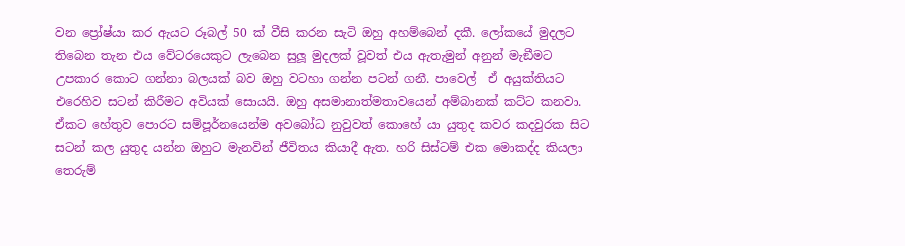වන ප්‍රෝෂ්යා කර ඇයට රූබල් 50 ක් වීසි කරන සැටි ඔහු අහම්බෙන් දකී. ලෝකයේ මුදලට තිබෙන තැන එය වේටරයෙකුට ලැබෙන සුලූ මුදලක් වූවත් එය ඇතැමුන් අනුන් මැඞීමට උපකාර කොට ගන්නා බලයක් බව ඔහු වටහා ගන්න පටන් ගනී. පාවෙල්  ඒ අයුක්තියට එරෙහිව සටන් කිරීමට අවියක් සොයයි. ඔහු අසමානාත්මතාවයෙන් අම්බානක් කට්ට කනවා.  ඒකට හේතුව පොරට සම්පූර්නයෙන්ම අවබෝධ නුවුවත් කොහේ යා යුතුද කවර කදවුරක සිට සටන් කල යුතුද යන්න ඔහුට මැනවින් ජීවිතය කියාදී ඇත. හරි සිස්ටම් එක මොකද්ද කියලා තෙරුම්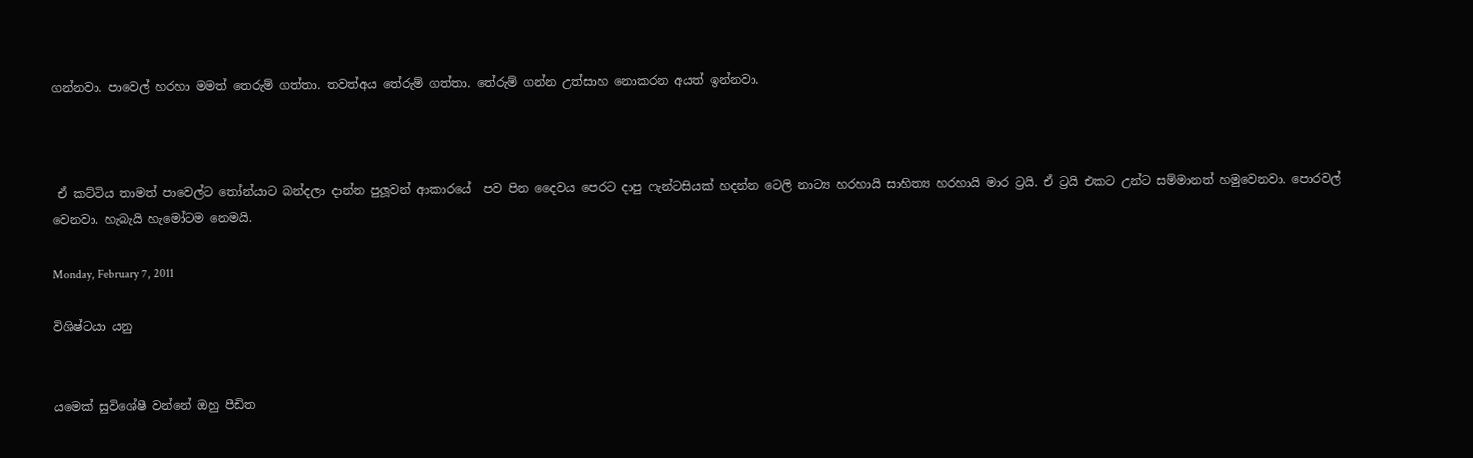ගන්නවා. පාවෙල් හරහා මමත් තෙරුම් ගත්තා. තවත්අය තේරුම් ගත්තා. තේරුම් ගන්න උත්සාහ නොකරන අයත් ඉන්නවා.



 ඒ කට්ටිය තාමත් පාවෙල්ට තෝන්යාට බන්දලා දාන්න පුලූවන් ආකාරයේ  පව පින දෛවය පෙරට දාපු ෆැන්ටසියක් හදන්න ටෙලි නාට්‍ය හරහායි සාහිත්‍ය හරහායි මාර ට්‍රයි. ඒ ට්‍රයි එකට උන්ට සම්මානත් හමුවෙනවා. පොරවල් වෙනවා. හැබැයි හැමෝටම නෙමයි.

Monday, February 7, 2011

විශිෂ්ටයා යනු


යමෙක් සුවිශේෂී වන්නේ ඔහු පීඩිත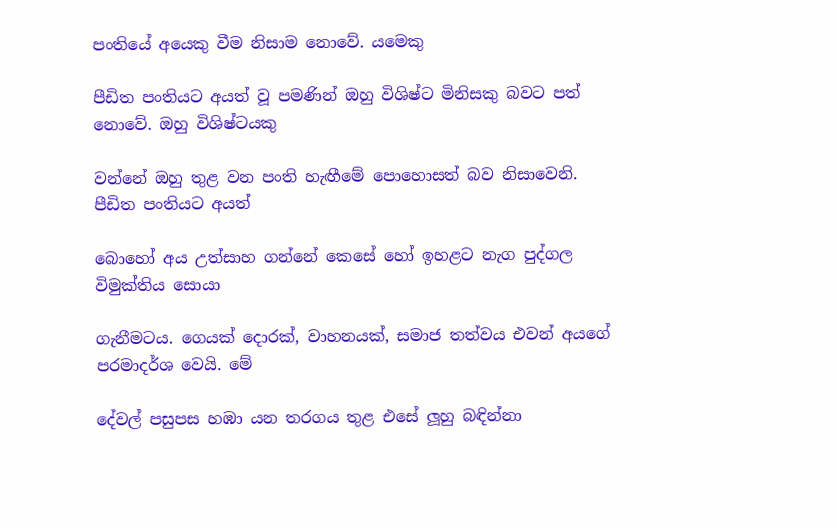පංතියේ අයෙකු වීම නිසාම නොවේ. යමෙකු

පීඩිත පංතියට අයත් වූ පමණින් ඔහු විශිෂ්ට මිනිසකු බවට පත් නොවේ. ඔහු විශිෂ්ටයකු

වන්නේ ඔහු තුළ වන පංති හැඟීමේ පොහොසත් බව නිසාවෙනි. පීඩිත පංතියට අයත්

බොහෝ අය උත්සාහ ගන්නේ කෙසේ හෝ ඉහළට නැග පුද්ගල විමුක්තිය සොයා

ගැනීමටය. ගෙයක් දොරක්, වාහනයක්, සමාජ තත්වය එවන් අයගේ පරමාදර්ශ වෙයි. මේ

දේවල් පසුපස හඹා යන තරගය තුළ එසේ ලූහු බඳින්නා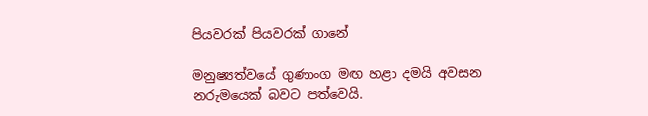පියවරක් පියවරක් ගානේ

මනුෂ්‍යත්වයේ ගුණාංග මඟ හළා දමයි අවසන නරුමයෙක් බවට පත්වෙයි.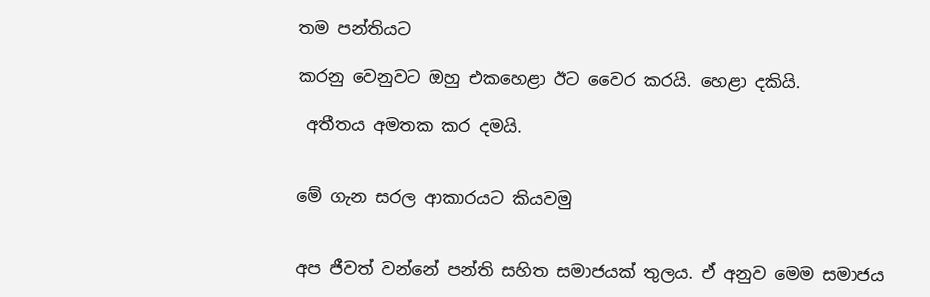තම පන්තියට

කරනු වෙනුවට ඔහු එකහෙළා ඊට වෛර කරයි. හෙළා දකියි.

 අතීතය අමතක කර දමයි.


මේ ගැන සරල ආකාරයට කියවමු


අප ජීවත් වන්නේ පන්ති සහිත සමාජයක් තුලය. ඒ අනුව මෙම සමාජය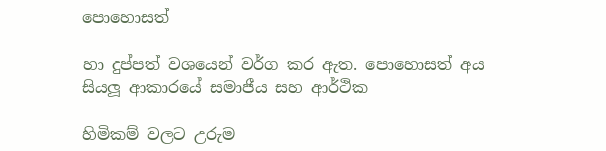පොහොසත්

හා දුප්පත් වශයෙන් වර්ග කර ඇත. පොහොසත් අය සියලූ ආකාරයේ සමාජීය සහ ආර්ථික

හිමිකම් වලට උරුම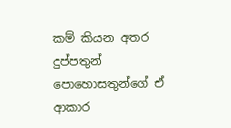කම් කියන අතර දුප්පතුන් පොහොසතුන්ගේ ඒ ආකාර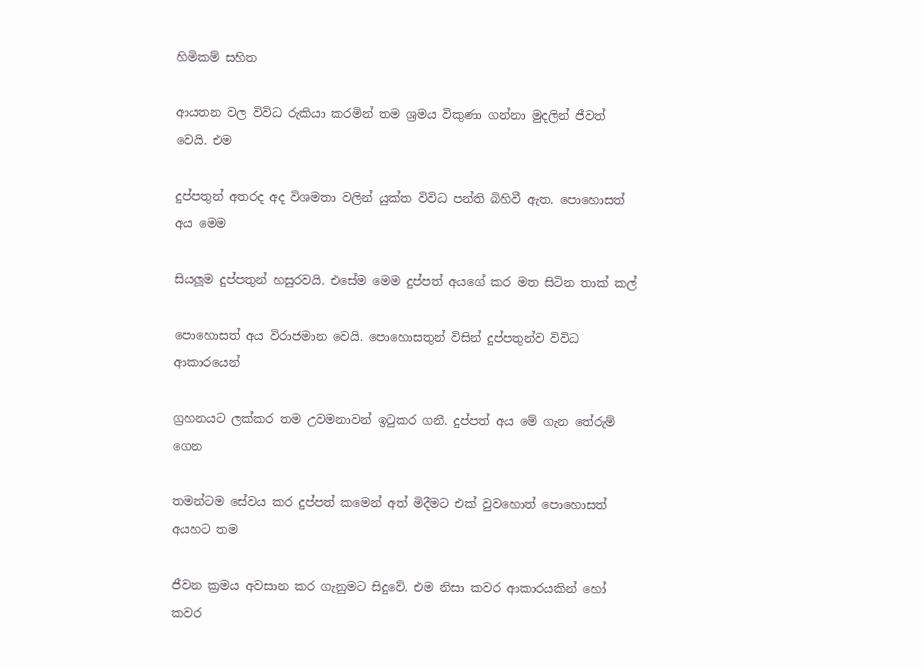හිමිකම් සහිත

ආයතන වල විවිධ රුකියා කරමින් තම ශ්‍රමය විකුණා ගන්නා මුදලින් ජීවත් වෙයි. එම

දුප්පතුන් අතරද අද විශමතා වලින් යුක්ත විවිධ පන්ති බිහිවී ඇත. පොහොසත් අය මෙම

සියලූම දුප්පතුන් හසුරවයි. එසේම මෙම දුප්පත් අයගේ කර මත සිටින තාක් කල්

පොහොසත් අය විරාජමාන වෙයි. පොහොසතුන් විසින් දුප්පතුන්ව විවිධ ආකාරයෙන්

ග්‍රහනයට ලක්කර තම උවමනාවන් ඉටුකර ගනී. දුප්පත් අය මේ ගැන තේරුම් ගෙන

තමන්ටම සේවය කර දුප්පත් කමෙන් අත් මිදීමට එක් වුවහොත් පොහොසත් අයහට තම

ජීවන ක්‍රමය අවසාන කර ගැනුමට සිදුවේ. එම නිසා කවර ආකාරයකින් හෝ කවර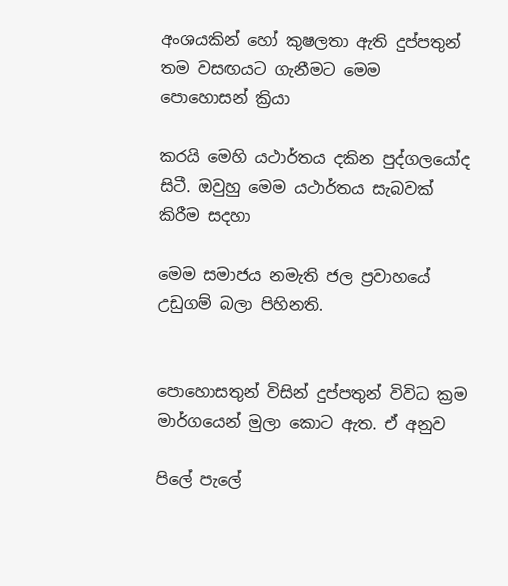අංශයකින් හෝ කුෂලතා ඇති දුප්පතුන් තම වසඟයට ගැනීමට මෙම පොහොසන් ක්‍රියා

කරයි මෙහි යථාර්තය දකින පුද්ගලයෝද සිටී. ඔවුහු මෙම යථාර්තය සැබවක් කිරීම සදහා

මෙම සමාජය නමැති ජල ප්‍රවාහයේ උඩුගම් බලා පිහිනති.


පොහොසතුන් විසින් දුප්පතුන් විවිධ ක්‍රම මාර්ගයෙන් මුලා කොට ඇත. ඒ අනුව

පිලේ පැලේ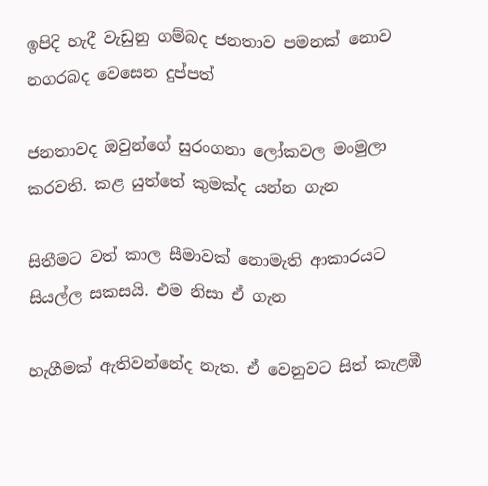ඉපිදි හැදී වැඩුනු ගම්බද ජනතාව පමනක් නොව නගරබද වෙසෙන දුප්පත්

ජනතාවද ඔවුන්ගේ සුරංගනා ලෝකවල මංමුලා කරවති. කළ යුත්තේ කුමක්ද යන්න ගැන

සිතීමට වත් කාල සීමාවක් නොමැති ආකාරයට සියල්ල සකසයි. එම නිසා ඒ ගැන

හැගීමක් ඇතිවන්නේද නැත. ඒ වෙනුවට සිත් කැළඹී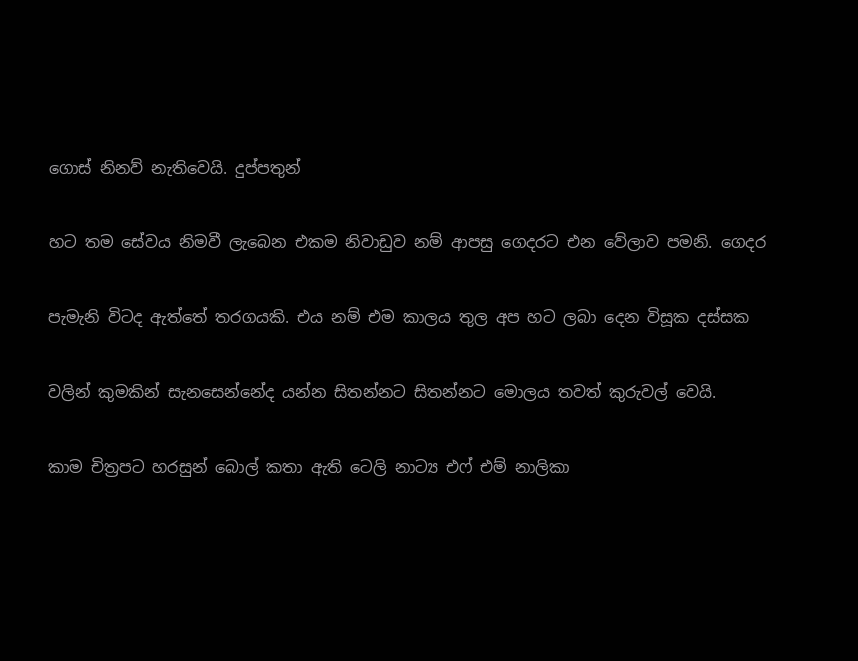ගොස් නිනව් නැතිවෙයි. දුප්පතුන්

හට තම සේවය නිමවී ලැබෙන එකම නිවාඩුව නම් ආපසු ගෙදරට එන වේලාව පමනි. ගෙදර

පැමැනි විටද ඇත්තේ තරගයකි. එය නම් එම කාලය තුල අප හට ලබා දෙන විසූක දස්සක

වලින් කුමකින් සැනසෙන්නේද යන්න සිතන්නට සිතන්නට මොලය තවත් කුරුවල් වෙයි.

කාම චිත්‍රපට හරසුන් බොල් කතා ඇති ටෙලි නාට්‍ය එෆ් එම් නාලිකා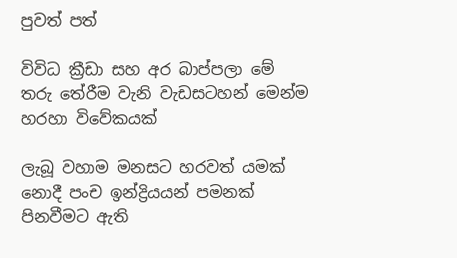පුවත් පත්

විවිධ ක්‍රීඩා සහ අර බාප්පලා මේ තරු තේරීම වැනි වැඩසටහන් මෙන්ම හරහා විවේකයක්

ලැබූ වහාම මනසට හරවත් යමක් නොදී පංච ඉන්ද්‍රියයන් පමනක් පිනවීමට ඇති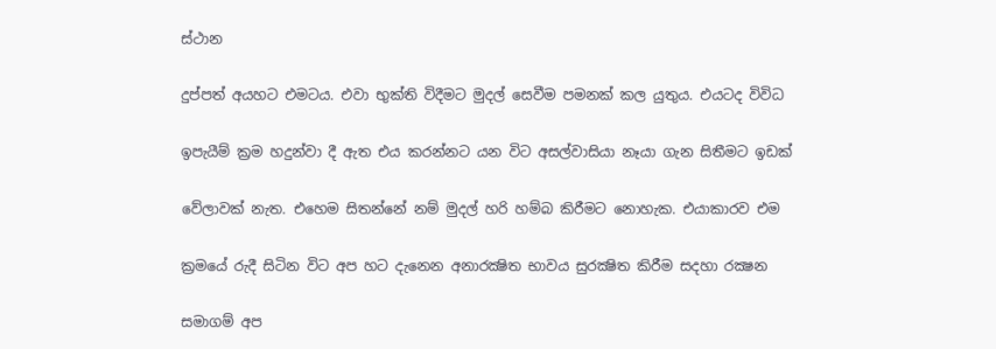ස්ථාන

දුප්පත් අයහට එමටය. එවා භුක්ති විදීමට මුදල් සෙවීම පමනක් කල යුතුය. එයටද විවිධ

ඉපැයීම් ක්‍රම හදුන්වා දී ඇත එය කරන්නට යන විට අසල්වාසියා නෑයා ගැන සිතීමට ඉඩක්

වේලාවක් නැත. එහෙම සිතන්නේ නම් මුදල් හරි හම්බ කිරීමට නොහැක. එයාකාරව එම

ක්‍රමයේ රුදී සිටින විට අප හට දැනෙන අනාරක්‍ෂිත භාවය සුරක්‍ෂිත කිරීම සදහා රක්‍ෂන

සමාගම් අප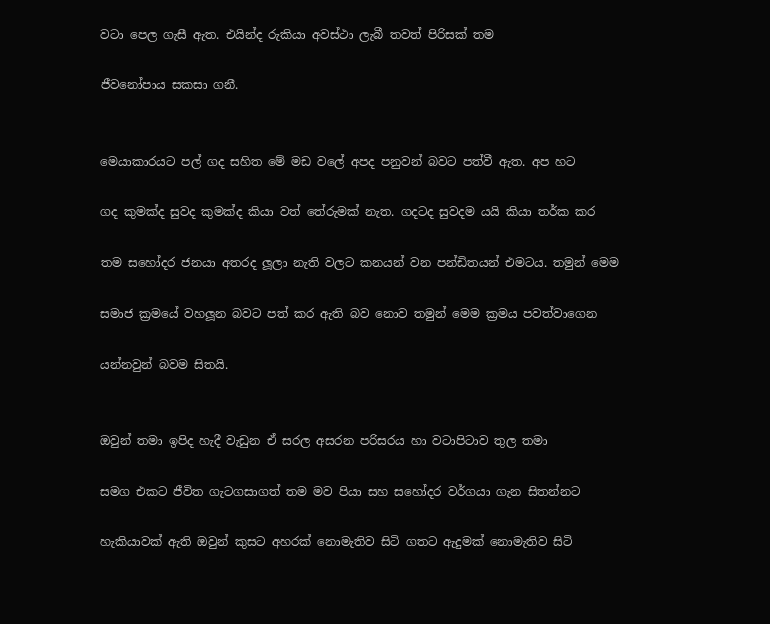වටා පෙල ගැසී ඇත. එයින්ද රුකියා අවස්ථා ලැබී තවත් පිරිසක් තම

ජීවනෝපාය සකසා ගනී.


මෙයාකාරයට පල් ගද සහිත මේ මඩ වලේ අපද පනුවන් බවට පත්වී ඇත. අප හට

ගද කුමක්ද සුවද කුමක්ද කියා වත් තේරුමක් නැත. ගදටද සුවදම යයි කියා තර්ක කර

තම සහෝදර ජනයා අතරද ලූලා නැති වලට කනයන් වන පන්ඩිතයන් එමටය. තමුන් මෙම

සමාජ ක්‍රමයේ වහලූන බවට පත් කර ඇති බව නොව තමුන් මෙම ක්‍රමය පවත්වාගෙන

යන්නවුන් බවම සිතයි.


ඔවුන් තමා ඉපිද හැදී වැඩුන ඒ සරල අසරන පරිසරය හා වටාපිටාව තුල තමා

සමග එකට ජීවිත ගැටගසාගත් තම මව පියා සහ සහෝදර වර්ගයා ගැන සිතන්නට

හැකියාවක් ඇති ඔවුන් කුසට අහරක් නොමැතිව සිටි ගතට ඇදුමක් නොමැතිව සිටි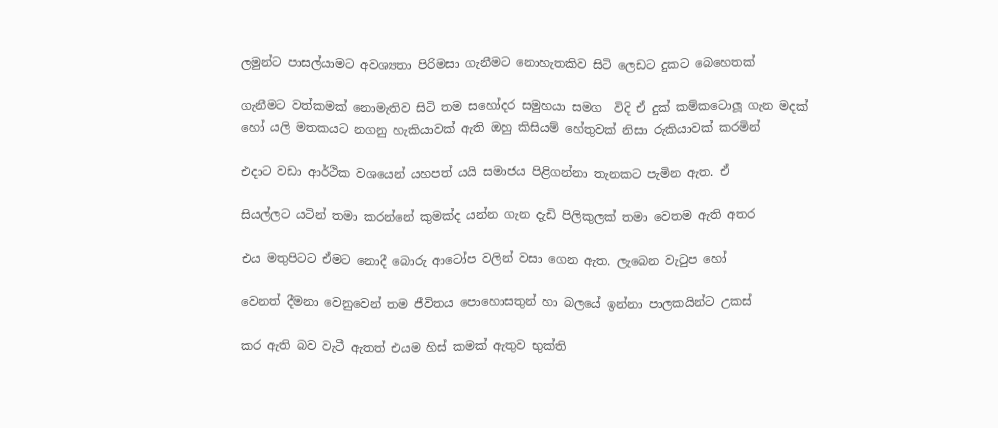ලමුන්ට පාසල්යාමට අවශ්‍යතා පිරිමසා ගැනීමට නොහැතකිව සිටි ලෙඩට දුකට බෙහෙතක්

ගැනීමට වත්කමක් නොමැතිව සිටි තම සහෝදර සමුහයා සමග  විදි ඒ දුක් කම්කටොලූ ගැන මදක් හෝ යලි මතකයට නගනු හැකියාවක් ඇති ඔහු කිසියම් හේතුවක් නිසා රුකියාවක් කරමින්

එදාට වඩා ආර්ථික වශයෙන් යහපත් යයි සමාජය පිළිගන්නා තැනකට පැමින ඇත. ඒ

සියල්ලට යටින් තමා කරන්නේ කුමක්ද යන්න ගැන දැඩි පිලිකුලක් තමා වෙතම ඇති අතර

එය මතුපිටට ඒමට නොදී බොරු ආටෝප වලින් වසා ගෙන ඇත. ලැබෙන වැටුප හෝ

වෙනත් දීමනා වෙනුවෙන් තම ජීවිතය පොහොසතුන් හා බලයේ ඉන්නා පාලකයින්ට උකස්

කර ඇති බව වැටී ඇතත් එයම හිස් කමක් ඇතුව භුක්ති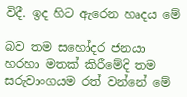විදී. ඉද හිට ඇරෙන හෘදය මේ

බව තම සහෝදර ජනයා හරහා මතක් කිරීමේදි තම සරුවාංගයම රත් වන්නේ මේ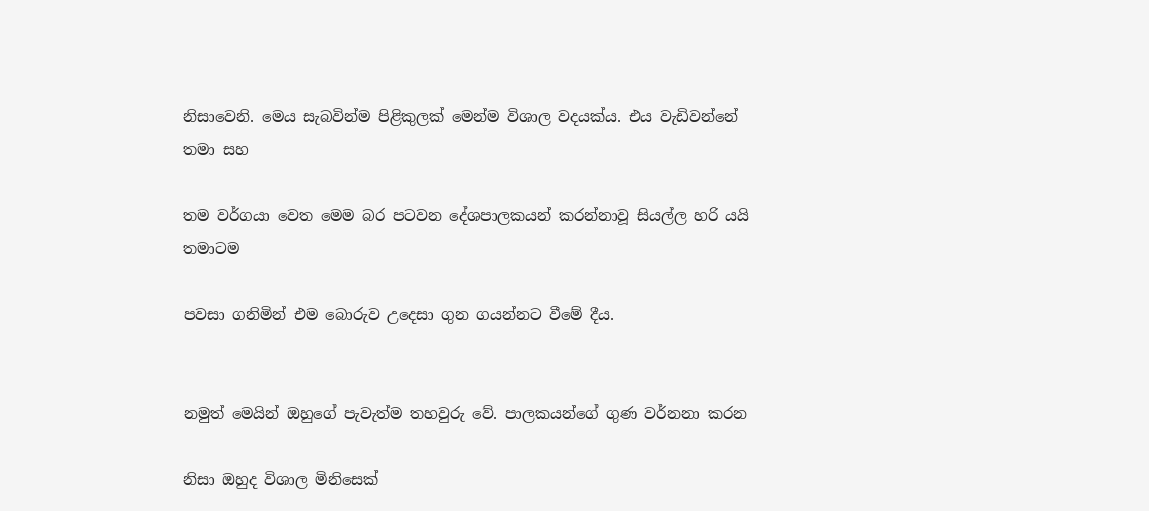නිසාවෙනි. මෙය සැබවින්ම පිළිකුලක් මෙන්ම විශාල වදයක්ය. එය වැඩිවන්නේ තමා සහ

තම වර්ගයා වෙත මෙම බර පටවන දේශපාලකයන් කරන්නාවූ සියල්ල හරි යයි තමාටම

පවසා ගනිමින් එම බොරුව උදෙසා ගුන ගයන්නට වීමේ දීය.


නමුත් මෙයින් ඔහුගේ පැවැත්ම තහවුරු වේ. පාලකයන්ගේ ගුණ වර්නනා කරන

නිසා ඔහුද විශාල මිනිසෙක්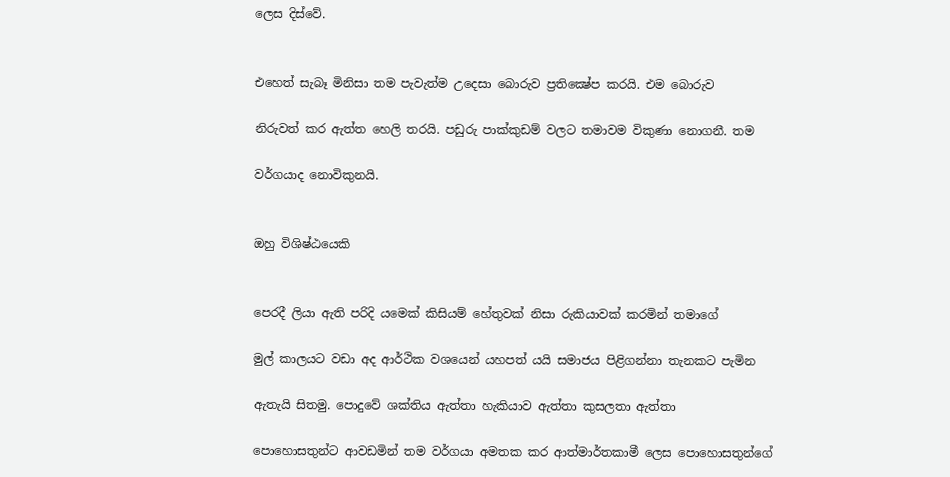ලෙස දිස්වේ.


එහෙත් සැබෑ මිනිසා තම පැවැත්ම උදෙසා බොරුව ප්‍රතික්‍ෂේප කරයි. එම බොරුව

නිරුවත් කර ඇත්ත හෙලි තරයි. පඩුරු පාක්කුඩම් වලට තමාවම විකුණා නොගනී. තම

වර්ගයාද නොවිකුනයි.


ඔහු විශිෂ්ඨයෙකි


පෙරදී ලියා ඇති පරිදි යමෙක් කිසියම් හේතුවක් නිසා රුකියාවක් කරමින් තමාගේ

මුල් කාලයට වඩා අද ආර්ථික වශයෙන් යහපත් යයි සමාජය පිළිගන්නා තැනකට පැමින

ඇතැයි සිතමු. පොදුවේ ශක්තිය ඇත්තා හැකියාව ඇත්තා කුසලතා ඇත්තා

පොහොසතුන්ට ආවඩමින් තම වර්ගයා අමතක කර ආත්මාර්තකාමී ලෙස පොහොසතුන්ගේ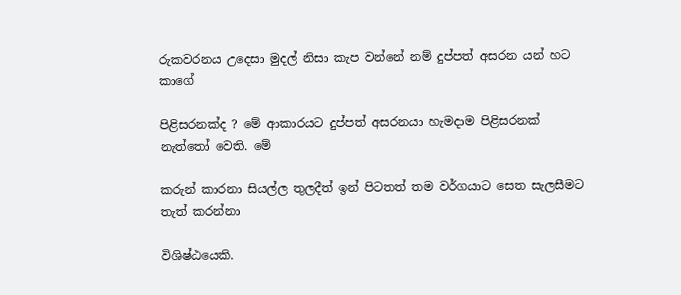රුකවරනය උදෙසා මුදල් නිසා කැප වන්නේ නම් දුප්පත් අසරන යන් හට කාගේ

පිළිසරනක්ද ? මේ ආකාරයට දුප්පත් අසරනයා හැමදාම පිළිසරනක් නැත්තෝ වෙති. මේ

කරුන් කාරනා සියල්ල තුලදීත් ඉන් පිටතත් තම වර්ගයාට සෙත සැලසීමට තැත් කරන්නා

විශිෂ්ඨයෙකි.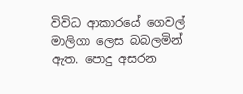විවිධ ආකාරයේ ගෙවල් මාලිගා ලෙස බබලමින් ඇත. පොදු අසරන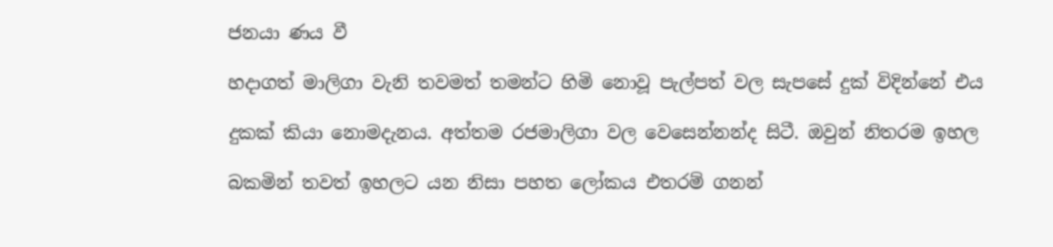ජනයා ණය වී

හදාගත් මාලිගා වැනි තවමත් තමන්ට හිමි නොවූ පැල්පත් වල සැපසේ දුක් විදින්නේ එය

දුකක් කියා නොමදැනය. අත්තම රජමාලිගා වල වෙසෙන්නන්ද සිටී. ඔවුන් නිතරම ඉහල

බකමින් තවත් ඉහලට යන නිසා පහත ලෝකය එතරම් ගනන්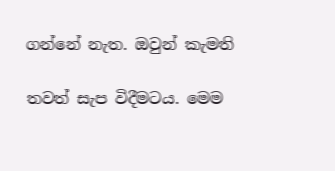ගන්නේ නැත. ඔවුන් කැමති

තවත් සැප විදීමටය. මෙම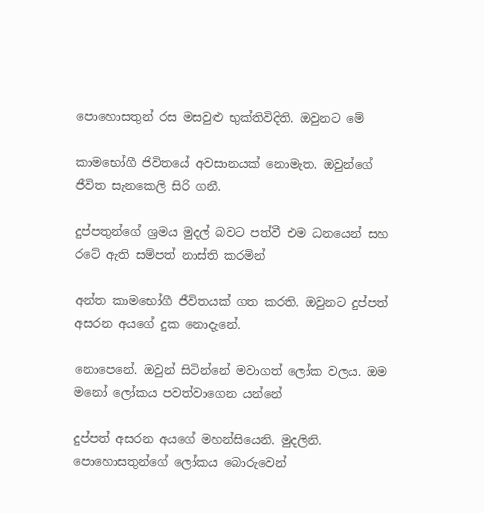පොහොසතුන් රස මසවුළු භුක්තිවිදිති. ඔවුනට මේ

කාමභෝගී ජිවිතයේ අවසානයක් නොමැත. ඔවුන්ගේ ජීවිත සැනකෙලි සිරි ගනී.

දුප්පතුන්ගේ ශ්‍රමය මුදල් බවට පත්වී එම ධනයෙන් සහ රටේ ඇති සම්පත් නාස්ති කරමින්

අන්ත කාමභෝගී ජීවිතයක් ගත කරති. ඔවුනට දුප්පත් අසරන අයගේ දුක නොදැනේ.

නොපෙනේ. ඔවුන් සිටින්නේ මවාගත් ලෝක වලය. ඔම මනෝ ලෝකය පවත්වාගෙන යන්නේ

දුප්පත් අසරන අයගේ මහන්සියෙනි. මුදලිනි. පොහොසතුන්ගේ ලෝකය බොරුවෙන්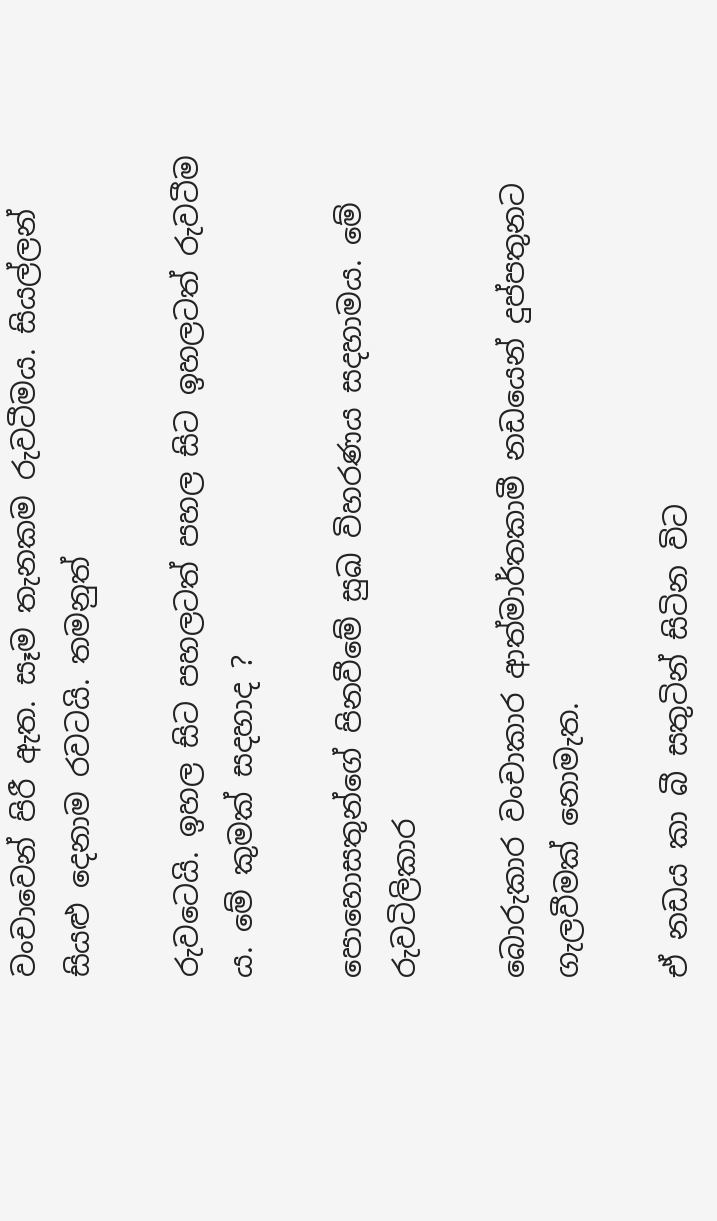වංචාවෙන් පිරී ඇත. සෑම තැනකම රුවටීමය. සියල්ලන් සියළු දෙනාම රවටයි. තමනුත්

රුවටෙයි. ඉහල සිට පහලටත් පහල සිට ඉහලටත් රුවටීම ය. මේ කුමක් සදහාද ?

පොහොසතුන්ගේ පිනවීමේ සුඛ විහරණය සදහාමය. මේ රුවටිලිකාර

බොරුකාර වංචාකාර ආත්මාර්තකාමී නඩයෙන් දුප්පතුනට ගැලවීමක් නොමැත.

ඒ නඩය කා බී සතුටින් සිටින විට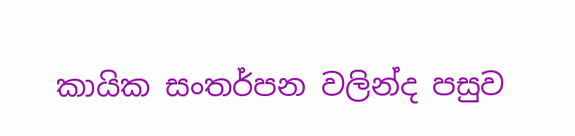කායික සංතර්පන වලින්ද පසුව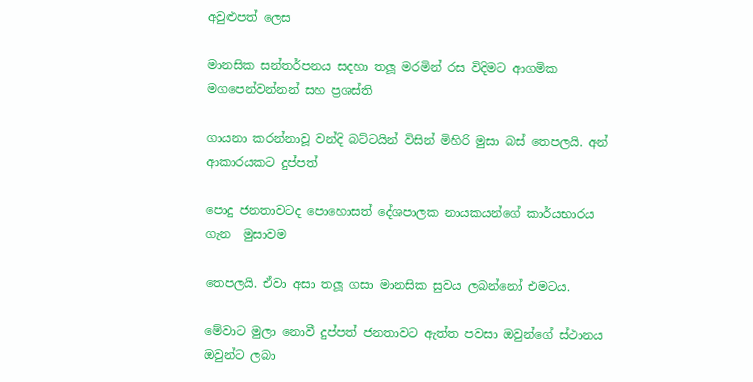අවුළුපත් ලෙස

මානසික සන්තර්පනය සදහා තලූ මරමින් රස විදිමට ආගමික මගපෙන්වන්නන් සහ ප්‍රශස්ති

ගායනා කරන්නාවූ වන්දි බට්ටයින් විසින් මිහිරි මුසා බස් තෙපලයි. අන් ආකාරයකට දුප්පත්

පොදු ජනතාවටද පොහොසත් දේශපාලක නායකයන්ගේ කාර්යභාරය ගැන  මුසාවම

තෙපලයි. ඒවා අසා තලූ ගසා මානසික සුවය ලබන්නෝ එමටය.

මේවාට මුලා නොවී දුප්පත් ජනතාවට ඇත්ත පවසා ඔවුන්ගේ ස්ථානය ඔවුන්ට ලබා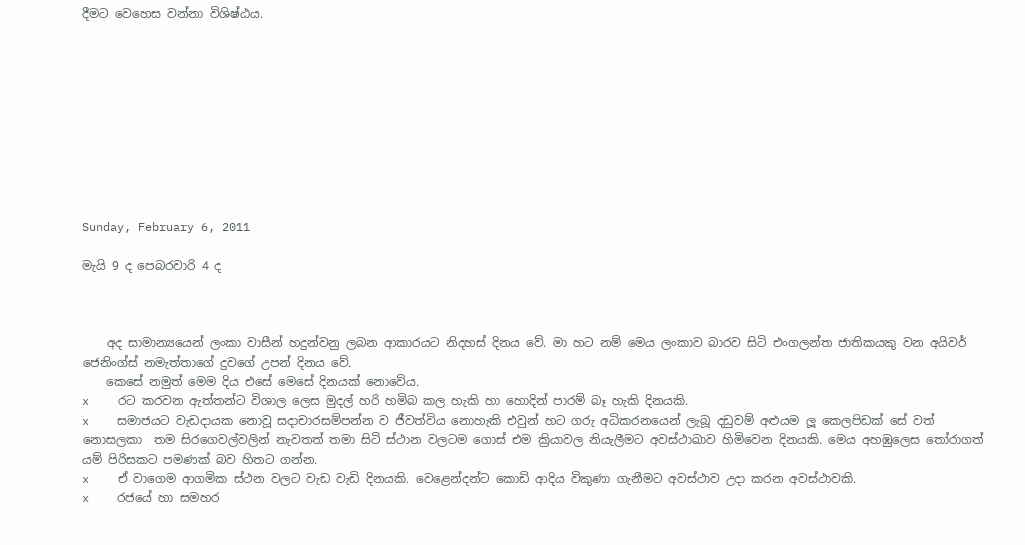දීමට වෙහෙස වන්නා විශිෂ්ඨය.










Sunday, February 6, 2011

මැයි 9 ද පෙබරවාරි 4 ද



    අද සාමාන්‍යයෙන් ලංකා වාසීන් හදුන්වනු ලබන ආකාරයට නිදහස් දිනය වේ. මා හට නම් මෙය ලංකාව බාරව සිටි එංගලන්ත ජාතිකයකු වන අයිවර් ජෙනිංග්ස් නමැත්තාගේ දුවගේ උපන් දිනය වේ.
    කෙසේ නමුත් මෙම දිය එසේ මෙසේ දිනයක් නොවේය.
x    රට කරවන ඇත්තන්ට විශාල ලෙස මුදල් හරි හමිබ කල හැකි හා හොදින් පාරම් බෑ හැකි දිනයකි.
x    සමාජයට වැඩදායක නොවූ සදාචාරසම්පන්න ව ජීවත්විය නොහැකි එවුන් හට ගරු අධිකරනයෙන් ලැබූ දඩුවම් අළුයම ලූ කෙලපිඩක් සේ වත් නොසලකා  තම සිරගෙවල්වලින් නැවතත් තමා සිටි ස්ථාන වලටම ගොස් එම ක්‍රියාවල නියැලීමට අවස්ථාඛාව හිමිවෙන දිනයකි. මෙය අහඹුලෙස තෝරාගත් යම් පිරිසකට පමණක් බව හිතට ගන්න.
x    ඒ වාගෙම ආගමික ස්ථන වලට වැඩ වැඩි දිනයකි. වෙළෙන්දන්ට කොඩි ආදිය විකුණා ගැනීමට අවස්ථාව උදා කරන අවස්ථාවකි.
x    රජයේ හා සමහර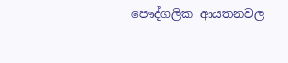පෞද්ගලික ආයතනවල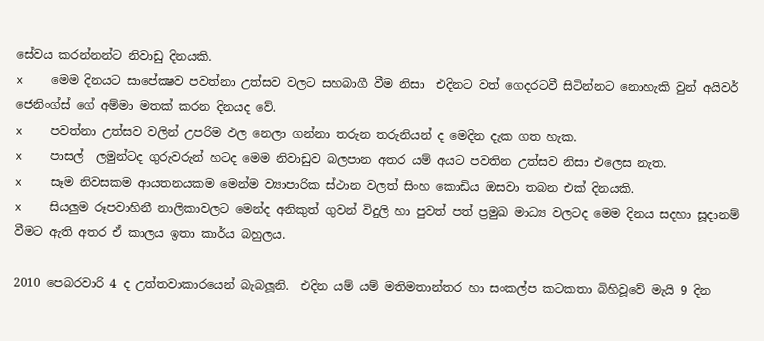සේවය කරන්නන්ට නිවාඩු දිනයකි.
x    මෙම දිනයට සාපේක්‍ෂව පවත්නා උත්සව වලට සහබාගී වීම නිසා  එදිනට වත් ගෙදරටවී සිටින්නට නොහැකි වුන් අයිවර් ජෙනිංග්ස් ගේ අම්මා මතක් කරන දිනයද වේ.
x    පවත්නා උත්සව වලින් උපරිම ඵල නෙලා ගන්නා තරුන තරුනියන් ද මෙදින දැක ගත හැක.
x    පාසල්  ලමුන්ටද ගුරුවරුන් හටද මෙම නිවාඩුව බලපාන අතර යම් අයට පවතින උත්සව නිසා එලෙස නැත.
x    සෑම නිවසකම ආයතනයකම මෙන්ම ව්‍යාපාරික ස්ථාන වලත් සිංහ කොඩිය ඔසවා තබන එක් දිනයකි.
x    සියලුම රූපවාහිනී නාලිකාවලට මෙන්ද අනිකුත් ගුවන් විදුලි හා පුවත් පත් ප්‍රමුඛ මාධ්‍ය වලටද මෙම දිනය සදහා සූදානම් වීමට ඇති අතර ඒ කාලය ඉතා කාර්ය බහුලය.

2010 පෙබරවාරි 4 ද උත්තවාකාරයෙන් බැබලූනි.  එදින යම් යම් මතිමතාන්තර හා සංකල්ප කටකතා බිහිවූවේ මැයි 9 දින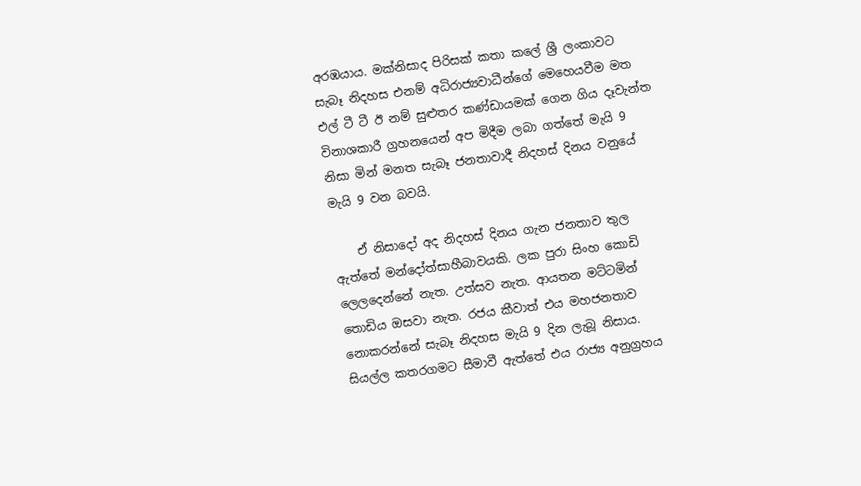අරඹයාය. මක්නිසාද පිරිසක් කතා කලේ ශ්‍රී ලංකාවට සැබෑ නිදහස එනම් අධිරාජ්‍යවාධීන්ගේ මෙහෙයවීම මත එල් ටී ටී ඊ නම් සුළුතර කණ්ඩායමක් ගෙන ගිය දෑවැන්ත විනාශකාරී ග්‍රහනයෙන් අප මිදීම ලබා ගත්තේ මැයි 9 නිසා මින් මනත සැබෑ ජනතාවාදී නිදහස් දිනය වනුයේ මැයි 9 වන බවයි.

    ඒ නිසාදෝ අද නිදහස් දිනය ගැන ජනතාව තුල ඇත්තේ මන්දෝත්සාහීබාවයකි. ලක පුරා සිංහ කොඩි ලෙලදෙන්නේ නැත. උත්සව නැත. ආයතන මට්ටමින් තොඩිය ඔසවා නැත. රජය කීවාත් එය මහජනතාව නොකරන්නේ සැබෑ නිදහස මැයි 9 දින ලැබූ නිසාය. සියල්ල කතරගමට සීමාවී ඇත්තේ එය රාජ්‍ය අනුග්‍රහය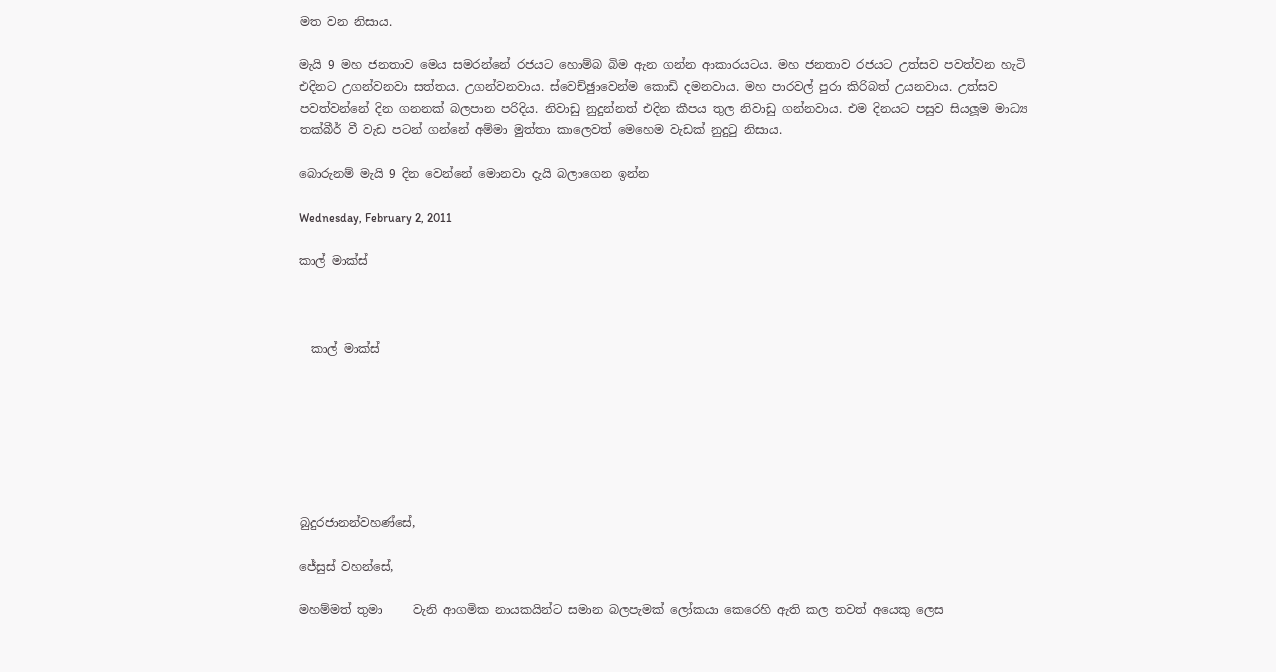මත වන නිසාය.

මැයි 9 මහ ජනතාව මෙය සමරන්නේ රජයට හොම්බ බිම ඇන ගන්න ආකාරයටය. මහ ජනතාව රජයට උත්සව පවත්වන හැටි එදිනට උගන්වනවා සත්තය. උගන්වනවාය. ස්වෙච්ඡුාවෙන්ම කොඩි දමනවාය. මහ පාරවල් පුරා කිරිබත් උයනවාය. උත්සව පවත්වන්නේ දින ගනනක් බලපාන පරිදිය. නිවාඩු නුදුන්නත් එදින කීපය තුල නිවාඩු ගන්නවාය. එම දිනයට පසුව සියලූම මාධ්‍ය තක්බීර් වී වැඩ පටන් ගන්නේ අම්මා මුත්තා කාලෙවත් මෙහෙම වැඩක් නුදුටු නිසාය.

බොරුනම් මැයි 9 දින වෙන්නේ මොනවා දැයි බලාගෙන ඉන්න

Wednesday, February 2, 2011

කාල් මාක්ස්



  කාල් මාක්ස්







බුදුරජානන්වහණ්සේ,

ජේසුස් වහන්සේ,

මහම්මත් තුමා     වැනි ආගමික නායකයින්ට සමාන බලපැමක් ලෝකයා කෙරෙහි ඇති කල තවත් අයෙකු ලෙස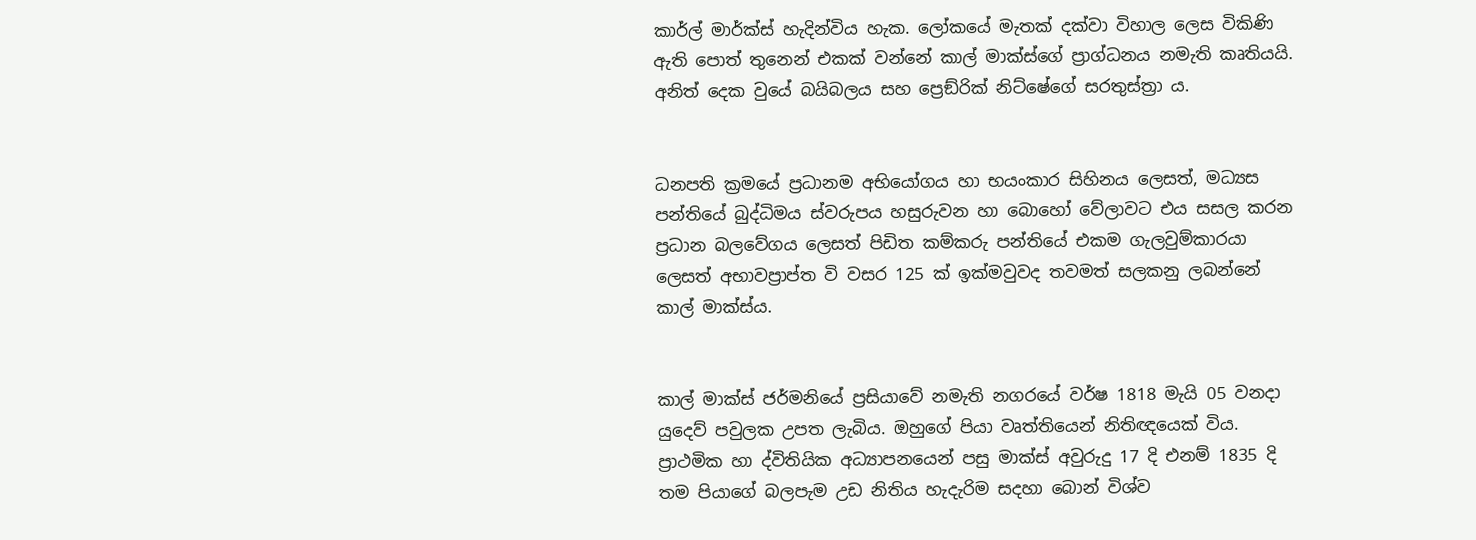කාර්ල් මාර්ක්ස් හැදින්විය හැක. ලෝකයේ මැතක් දක්වා විහාල ලෙස විකිණි ඇති පොත් තුනෙන් එකක් වන්නේ කාල් මාක්ස්ගේ ප්‍රාග්ධනය නමැති කෘතියයි. අනිත් දෙක වුයේ බයිබලය සහ ප්‍රෙඞ්රික් නිට්ෂේගේ සරතුස්ත්‍රා ය.


ධනපති ක්‍රමයේ ප්‍රධානම අභියෝගය හා භයංකාර සිහිනය ලෙසත්, මධ්‍යස පන්තියේ බුද්ධිමය ස්වරුපය හසුරුවන හා බොහෝ වේලාවට එය සසල කරන ප්‍රධාන බලවේගය ලෙසත් පිඩිත කම්කරු පන්තියේ එකම ගැලවුම්කාරයා ලෙසත් අභාවප්‍රාප්ත වි වසර 125 ක් ඉක්මවුවද තවමත් සලකනු ලබන්නේ කාල් මාක්ස්ය.


කාල් මාක්ස් ජර්මනියේ ප්‍රසියාවේ නමැති නගරයේ වර්ෂ 1818 මැයි 05 වනදා යුදෙව් පවුලක උපත ලැබිය. ඔහුගේ පියා වෘත්තියෙන් නිතිඥයෙක් විය. ප්‍රාථමික හා ද්විතියික අධ්‍යාපනයෙන් පසු මාක්ස් අවුරුදු 17 දි එනම් 1835 දි තම පියාගේ බලපැම උඩ නිතිය හැදැරිම සදහා බොන් විශ්ව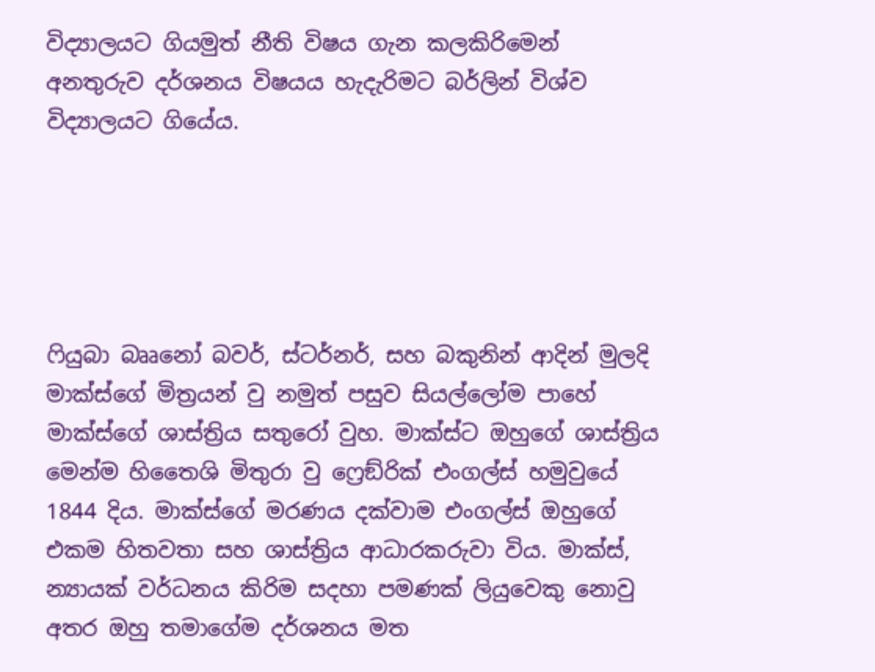විද්‍යාලයට ගියමුත් නීති විෂය ගැන කලකිරිමෙන් අනතුරුව දර්ශනය විෂයය හැදැරිමට බර්ලින් විශ්ව විද්‍යාලයට ගියේය.





ෆියුබා බෲනෝ බවර්, ස්ටර්නර්, සහ බකුනින් ආදින් මුලදි මාක්ස්ගේ මිත්‍රයන් වු නමුත් පසුව සියල්ලෝම පාහේ මාක්ස්ගේ ශාස්ත්‍රිය සතුරෝ වුහ. මාක්ස්ට ඔහුගේ ශාස්ත්‍රිය මෙන්ම හිතෛශි මිතුරා වු ෆ්‍රෙඞ්රික් එංගල්ස් හමුවුයේ 1844 දිය. මාක්ස්ගේ මරණය දක්වාම එංගල්ස් ඔහුගේ එකම හිතවතා සහ ශාස්ත්‍රිය ආධාරකරුවා විය. මාක්ස්, න්‍යායක් වර්ධනය කිරිම සදහා පමණක් ලියුවෙකු නොවු අතර ඔහු තමාගේම දර්ශනය මත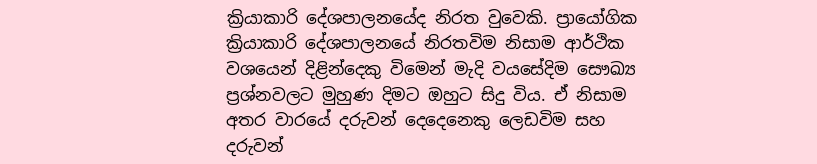ක්‍රියාකාරි දේශපාලනයේද නිරත වුවෙකි. ප්‍රායෝගික ක්‍රියාකාරි දේශපාලනයේ නිරතවිම නිසාම ආර්ථික වශයෙන් දිළින්දෙකු විමෙන් මැදි වයසේදිම සෞඛ්‍ය ප්‍රශ්නවලට මුහුණ දිමට ඔහුට සිදු විය. ඒ නිසාම අතර වාරයේ දරුවන් දෙදෙනෙකු ලෙඩවිම සහ දරුවන්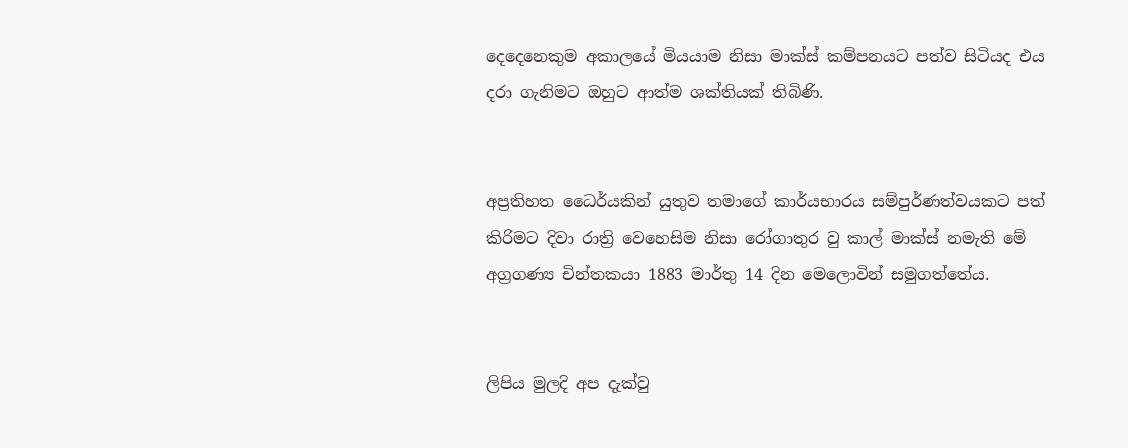දෙදෙනෙකුම අකාලයේ මියයාම නිසා මාක්ස් කම්පනයට පත්ව සිටියද එය දරා ගැනිමට ඔහුට ආත්ම ශක්තියක් තිබිණි.


අප්‍රතිහත ධෛර්යකින් යුතුව තමාගේ කාර්යභාරය සම්පුර්ණත්වයකට පත් කිරිමට දිවා රාත්‍රි වෙහෙසිම නිසා රෝගාතුර වු කාල් මාක්ස් නමැති මේ අග්‍රගණ්‍ය චින්තකයා 1883 මාර්තු 14 දින මෙලොවින් සමුගත්තේය.


ලිපිය මුලදි අප දැක්වු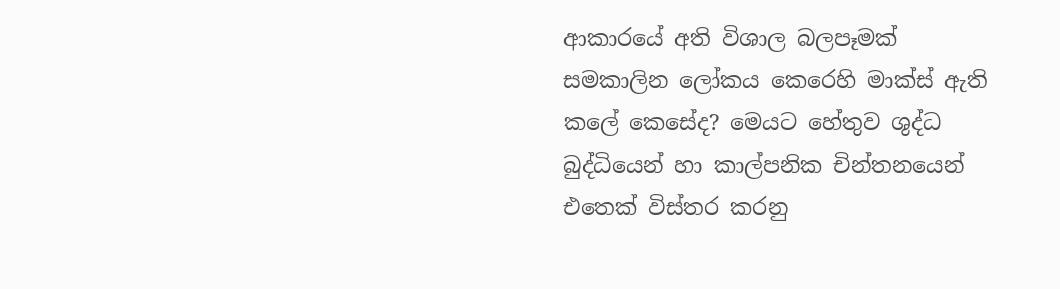ආකාරයේ අති විශාල බලපෑමක් සමකාලින ලෝකය කෙරෙහි මාක්ස් ඇති කලේ කෙසේද? මෙයට හේතුව ශුද්ධ බුද්ධියෙන් හා කාල්පනික චින්තනයෙන් එතෙක් විස්තර කරනු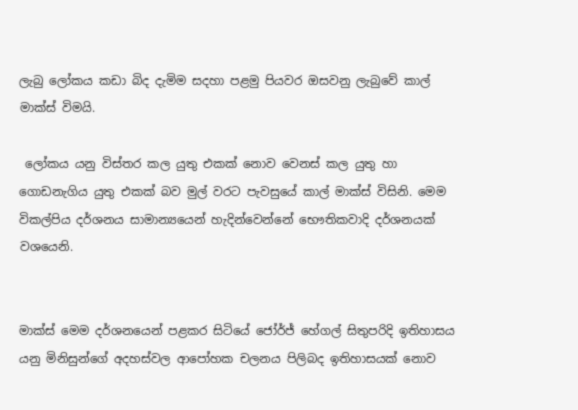ලැබු ලෝකය කඩා බිද දැමිම සදහා පළමු පියවර ඔසවනු ලැබුවේ කාල් මාක්ස් විමයි.

 ලෝකය යනු විස්තර කල යුතු එකක් නොව වෙනස් කල යුතු හා ගොඩනැගිය යුතු එකක් බව මුල් වරට පැවසුයේ කාල් මාක්ස් විසිනි. මෙම විකල්පිය දර්ශනය සාමාන්‍යයෙන් හැදින්වෙන්නේ භෞතිකවාදි දර්ශනයක් වශයෙනි.


මාක්ස් මෙම දර්ශනයෙන් පළකර සිටියේ ජෝර්ජ් හේගල් සිතුපරිදි ඉතිහාසය යනු මිනිසුන්ගේ අදහස්වල ආපෝහක චලනය පිලිබද ඉතිහාසයක් නොව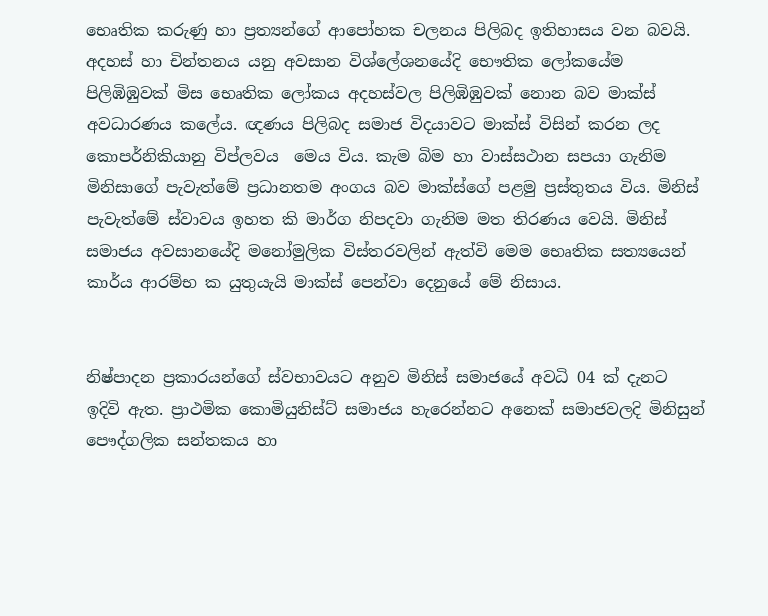භෙෘතික කරුණු හා ප්‍රත්‍යන්ගේ ආපෝහක චලනය පිලිබද ඉතිහාසය වන බවයි. අදහස් හා චින්තනය යනු අවසාන විශ්ලේශනයේදි භෞතික ලෝකයේම පිලිඹිඹුවක් මිස භෙෘතික ලෝකය අදහස්වල පිලිඹිඹුවක් නොන බව මාක්ස් අවධාරණය කලේය. ඥණය පිලිබද සමාජ විදයාවට මාක්ස් විසින් කරන ලද කොපර්නිකියානු විප්ලවය  මෙය විය. කැම බිම හා වාස්සථාන සපයා ගැනිම මිනිසාගේ පැවැත්මේ ප්‍රධානතම අංගය බව මාක්ස්ගේ පළමු ප්‍රස්තුතය විය. මිනිස් පැවැත්මේ ස්වාවය ඉහත කි මාර්ග නිපදවා ගැනිම මත තිරණය වෙයි. මිනිස් සමාජය අවසානයේදි මනෝමුලික විස්තරවලින් ඇත්වි මෙම භෙෘතික සත්‍යයෙන් කාර්ය ආරම්භ ක යුතුයැයි මාක්ස් පෙන්වා දෙනුයේ මේ නිසාය.


නිෂ්පාදන ප්‍රකාරයන්ගේ ස්වභාවයට අනුව මිනිස් සමාජයේ අවධි 04 ක් දැනට ඉදිවි ඇත. ප්‍රාථමික කොමියුනිස්ට් සමාජය හැරෙන්නට අනෙක් සමාජවලදි මිනිසුන් පෞද්ගලික සන්තකය හා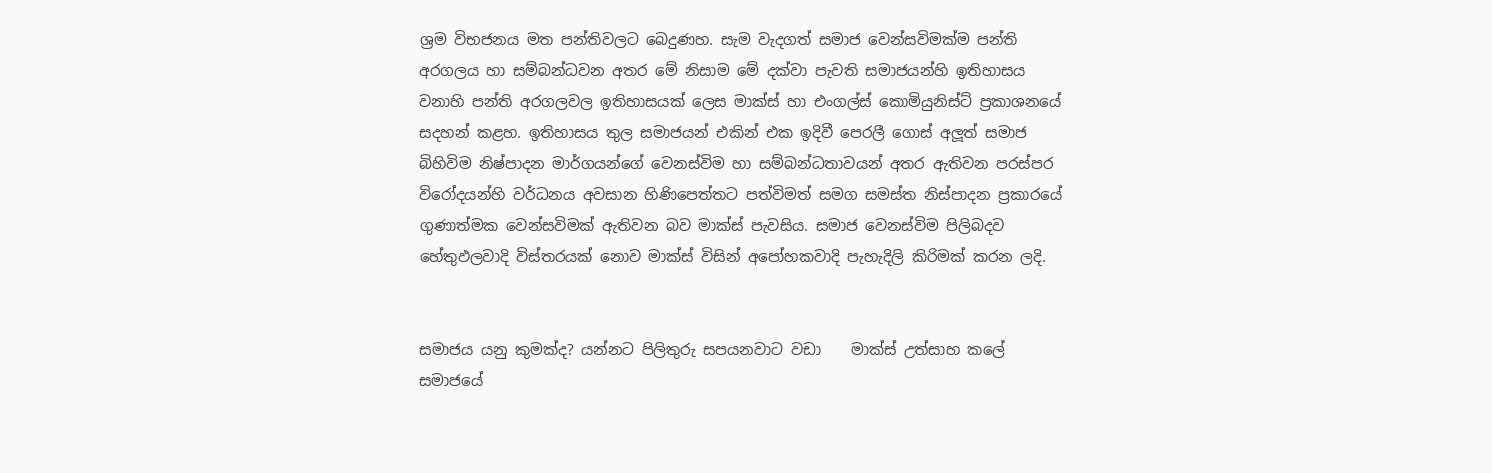ශ්‍රම විභජනය මත පන්තිවලට බෙදුණහ. සැම වැදගත් සමාජ වෙන්සවිමක්ම පන්ති අරගලය හා සම්බන්ධවන අතර මේ නිසාම මේ දක්වා පැවති සමාජයන්හි ඉතිහාසය වනාහි පන්ති අරගලවල ඉතිහාසයක් ලෙස මාක්ස් හා එංගල්ස් කොමියුනිස්ට් ප්‍රකාශනයේ සදහන් කළහ. ඉතිහාසය තුල සමාජයන් එකින් එක ඉදිවී පෙරලී ගොස් අලූත් සමාජ බිහිවිම නිෂ්පාදන මාර්ගයන්ගේ වෙනස්විම හා සම්බන්ධතාවයන් අතර ඇතිවන පරස්පර විරෝදයන්හි වර්ධනය අවසාන හිණිපෙත්තට පත්විමත් සමග සමස්ත නිස්පාදන ප්‍රකාරයේ ගුණාත්මක වෙන්සවිමක් ඇතිවන බව මාක්ස් පැවසිය. සමාජ වෙනස්විම පිලිබදව හේතුඵලවාදි විස්තරයක් නොව මාක්ස් විසින් අපෝහකවාදි පැහැදිලි කිරිමක් කරන ලදි.


සමාජය යනු කුමක්ද? යන්නට පිලිතුරු සපයනවාට වඩා    මාක්ස් උත්සාහ කලේ සමාජයේ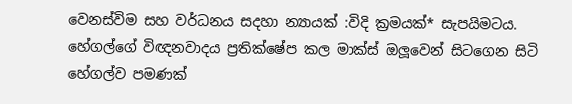වෙනස්විම සහ වර්ධනය සදහා න්‍යායක් :විදි ක්‍රමයක්* සැපයිමටය. හේගල්ගේ විඥනවාදය ප්‍රතික්ෂේප කල මාක්ස් ඔලූවෙන් සිටගෙන සිටි හේගල්ව පමණක්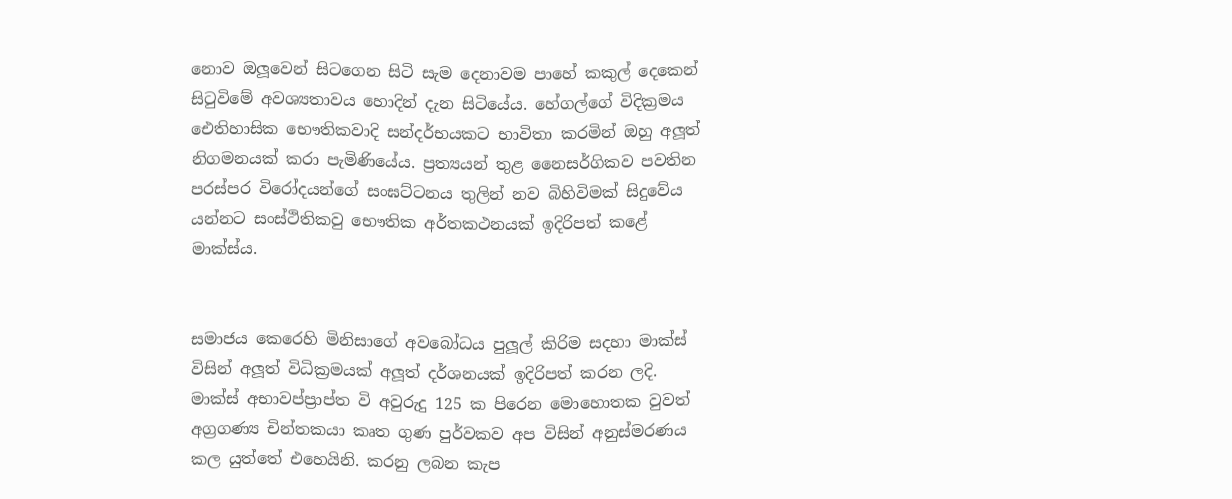නොව ඔලූවෙන් සිටගෙන සිටි සැම දෙනාවම පාහේ කකුල් දෙකෙන් සිටුවිමේ අවශ්‍යතාවය හොදින් දැන සිටියේය. හේගල්ගේ විදික්‍රමය ඓතිහාසික භෞතිකවාදි සන්දර්භයකට භාවිතා කරමින් ඔහු අලූත් නිගමනයක් කරා පැමිණියේය. ප්‍රත්‍යයන් තුළ නෛසර්ගිකව පවතින පරස්පර විරෝදයන්ගේ සංඝට්ටනය තුලින් නව බිහිවිමක් සිදුවේය යන්නට සංස්ථිතිකවු භෞතික අර්තකථනයක් ඉදිරිපත් කළේ මාක්ස්ය.


සමාජය කෙරෙහි මිනිසාගේ අවබෝධය පුලූල් කිරිම සදහා මාක්ස් විසින් අලූත් විධික්‍රමයක් අලූත් දර්ශනයක් ඉදිරිපත් කරන ලදි. මාක්ස් අභාවප්ප්‍රාප්ත වි අවුරුදු 125 ක පිරෙන මොහොතක වුවත් අග්‍රගණ්‍ය චින්තකයා කෘත ගුණ පුර්වකව අප විසින් අනුස්මරණය කල යුත්තේ එහෙයිනි. කරනු ලබන කැප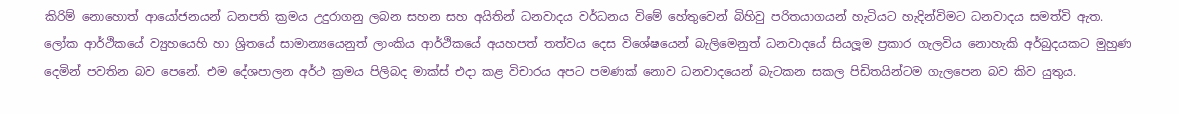කිරිම් නොහොත් ආයෝජනයන් ධනපති ක්‍රමය උදුරාගනු ලබන සහන සහ අයිතින් ධනවාදය වර්ධනය විමේ හේතුවෙන් බිහිවු පරිතයාගයන් හැටියට හැදින්විමට ධනවාදය සමත්වි ඇත.  ලෝක ආර්ථිකයේ ව්‍යුහයෙහි හා ශ්‍රිතයේ සාමාන්‍යයෙනුත් ලාංකිය ආර්ථිකයේ අයහපත් තත්වය දෙස විශේෂයෙන් බැලිමෙනුත් ධනවාදයේ සියලූම ප්‍රකාර ගැලවිය නොහැකි අර්බුදයකට මුහුණ දෙමින් පවතින බව පෙනේ. එම දේශපාලන අර්ථ ක්‍රමය පිලිබද මාක්ස් එදා කළ විචාරය අපට පමණක් නොව ධනවාදයෙන් බැටකන සකල පිඩිතයින්ටම ගැලපෙන බව කිව යුතුය.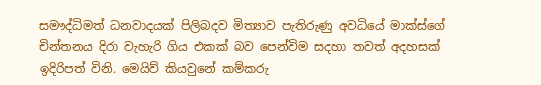සමෟද්ධිමත් ධනවාදයක් පිලිබදව මිත්‍යාව පැතිරුණු අවධියේ මාක්ස්ගේ චින්තනය දිරා වැහැරි ගිය එකක් බව පෙන්විම සදහා තවත් අදහසක් ඉදිරිපත් විනි. මෙයිව් කියවුනේ කම්කරු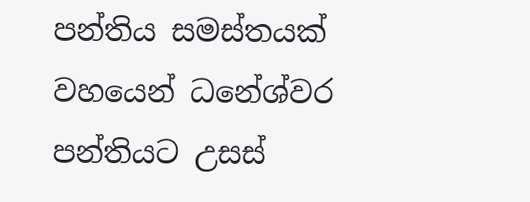පන්තිය සමස්තයක් වහයෙන් ධනේශ්වර පන්තියට උසස්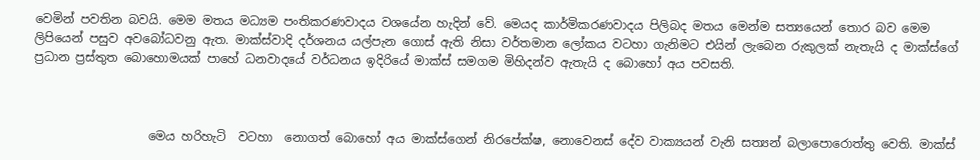වෙමින් පවතින බවයි. මෙම මතය මධ්‍යම පංතිකරණවාදය වශයේන හැදින් වේ. මෙයද කාර්මිකරණවාදය පිලිබද මතය මෙන්ම සත්‍යයෙන් තොර බව මෙම ලිපියෙන් පසුව අවබෝධවනු ඇත. මාක්ස්වාදි දර්ශනය යල්පැන ගොස් ඇති නිසා වර්තමාන ලෝකය වටහා ගැනිමට එයින් ලැබෙන රුකුලක් නැතැයි ද මාක්ස්ගේ ප්‍රධාන ප්‍රස්තුත බොහොමයක් පාහේ ධනවාදයේ වර්ධනය ඉදිරියේ මාක්ස් සමගම මිහිදන්ව ඇතැයි ද බොහෝ අය පවසති.



                   මෙය හරිහැටි  වටහා  නොගත් බොහෝ අය මාක්ස්ගෙන් නිරපේක්ෂ, නොවෙනස් දේව වාක්‍යයන් වැනි සත්‍යන් බලාපොරොත්තු වෙති. මාක්ස්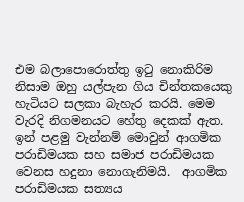එම බලාපොරොත්තු ඉටු නොකිරිම නිසාම ඔහු යල්පැන ගිය චින්තකයෙකු හැටියට සලකා බැහැර කරයි. මෙම වැරදි නිගමනයට හේතු දෙකක් ඇත. ඉන් පළමු වැන්නම් මොවුන් ආගමික පරාඩිමයක සහ සමාජ පරාඩිමයක වෙනස හදුනා නොගැනිමයි.  ආගමික පරාඩිමයක සත්‍යය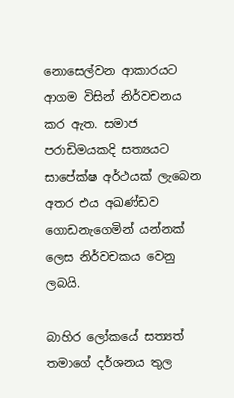නොසෙල්වන ආකාරයට ආගම විසින් නිර්වචනය කර ඇත. සමාජ පරාඩිමයකදි සත්‍යයට සාපේක්ෂ අර්ථයක් ලැබෙන අතර එය අඛණ්ඩව ගොඩනැගෙමින් යන්නක් ලෙස නිර්වචකය වෙනු ලබයි.

බාහිර ලෝකයේ සත්‍යත් තමාගේ දර්ශනය තුල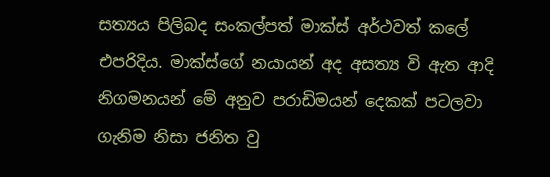සත්‍යය පිලිබද සංකල්පත් මාක්ස් අර්ථවත් කලේ එපරිදිය. මාක්ස්ගේ නයායන් අද අසත්‍ය වි ඇත ආදි නිගමනයන් මේ අනුව පරාඩිමයන් දෙකක් පටලවා ගැනිම නිසා ජනිත වු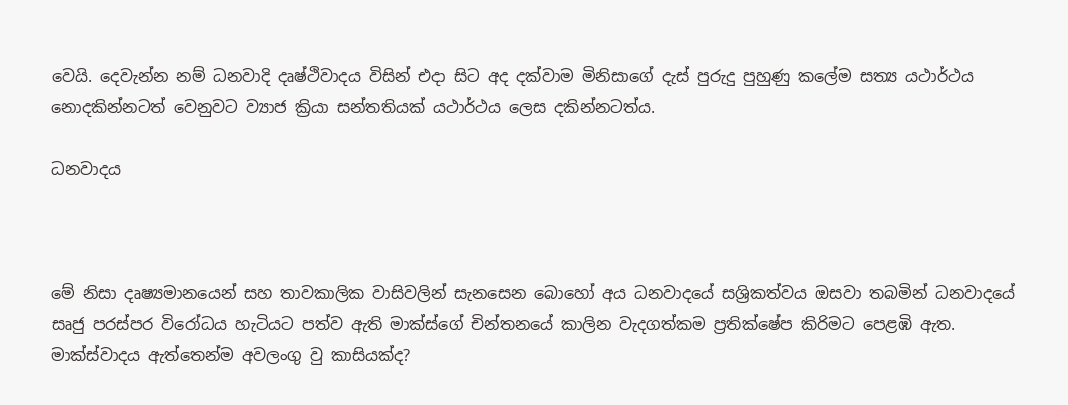වෙයි. දෙවැන්න නම් ධනවාදි දෘෂ්ථිවාදය විසින් එදා සිට අද දක්වාම මිනිසාගේ දැස් පුරුදු පුහුණු කලේම සත්‍ය යථාර්ථය නොදකින්නටත් වෙනුවට ව්‍යාජ ක්‍රියා සන්තතියක් යථාර්ථය ලෙස දකින්නටත්ය.

ධනවාදය



මේ නිසා දෘෂ්‍යමානයෙන් සහ තාවකාලික වාසිවලින් සැනසෙන බොහෝ අය ධනවාදයේ සශ්‍රිකත්වය ඔසවා තබමින් ධනවාදයේ සෘජු පරස්පර විරෝධය හැටියට පත්ව ඇති මාක්ස්ගේ චින්තනයේ කාලින වැදගත්කම ප්‍රතික්ෂේප කිරිමට පෙළඹි ඇත. මාක්ස්වාදය ඇත්තෙන්ම අවලංගු වු කාසියක්ද?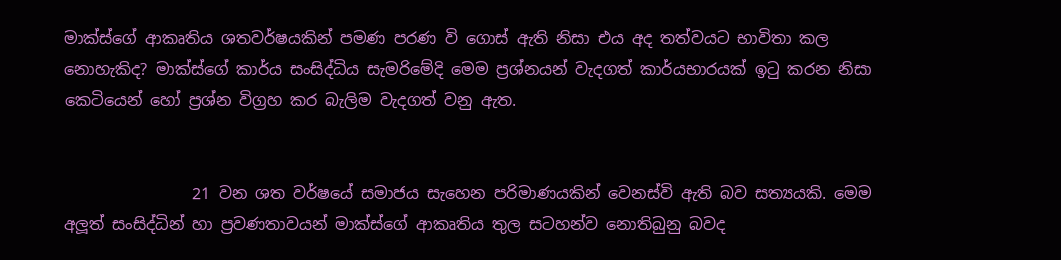මාක්ස්ගේ ආකෘතිය ශතවර්ෂයකින් පමණ පරණ වි ගොස් ඇති නිසා එය අද තත්වයට භාවිතා කල නොහැකිද? මාක්ස්ගේ කාර්ය සංසිද්ධිය සැමරිමේදි මෙම ප්‍රශ්නයන් වැදගත් කාර්යභාරයක් ඉටු කරන නිසා කෙටියෙන් හෝ ප්‍රශ්න විග්‍රහ කර බැලිම වැදගත් වනු ඇත.


                21 වන ශත වර්ෂයේ සමාජය සැහෙන පරිමාණයකින් වෙනස්වි ඇති බව සත්‍යයකි. මෙම අලූත් සංසිද්ධින් හා ප්‍රවණතාවයන් මාක්ස්ගේ ආකෘතිය තුල සටහන්ව නොතිබුනු බවද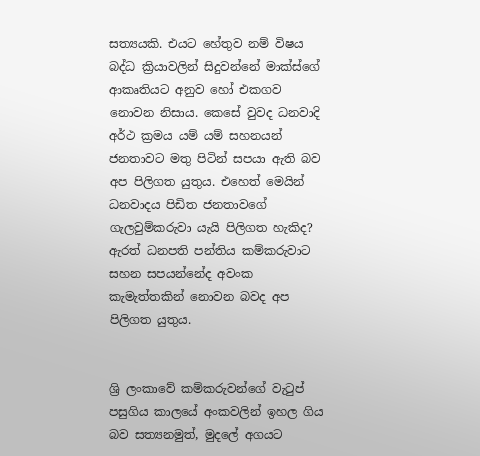සත්‍යයකි. එයට හේතුව නම් විෂය බද්ධ ක්‍රියාවලින් සිදුවන්නේ මාක්ස්ගේ ආකෘතියට අනුව හෝ එකගව නොවන නිසාය. කෙසේ වුවද ධනවාදි අර්ථ ක්‍රමය යම් යම් සහනයන් ජනතාවට මතු පිටින් සපයා ඇති බව අප පිලිගත යුතුය. එහෙත් මෙයින් ධනවාදය පිඩිත ජනතාවගේ ගැලවුම්කරුවා යැයි පිලිගත හැකිද? ඇරත් ධනපති පන්තිය කම්කරුවාට සහන සපයන්නේද අවංක කැමැත්තකින් නොවන බවද අප පිලිගත යුතුය.


ශ්‍රි ලංකාවේ කම්කරුවන්ගේ වැටුප් පසුගිය කාලයේ අංකවලින් ඉහල ගිය බව සත්‍යනමුත්, මුදලේ අගයට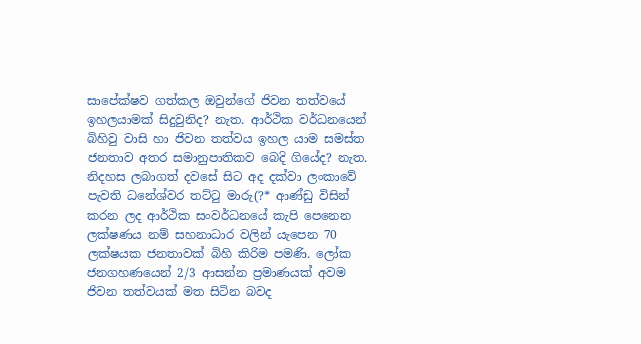සාපේක්ෂව ගත්කල ඔවුන්ගේ ජිවන තත්වයේ ඉහලයාමක් සිදුවුනිද? නැත. ආර්ථික වර්ධනයෙන් බිහිවු වාසි හා ජිවන තත්වය ඉහල යාම සමස්ත ජනතාව අතර සමානුපාතිකව බෙදි ගියේද? නැත. නිදහස ලබාගත් දවසේ සිට අද දක්වා ලංකාවේ පැවති ධනේශ්වර තට්ටු මාරු(?* ආණ්ඩු විසින් කරන ලද ආර්ථික සංවර්ධනයේ කැපි පෙනෙන ලක්ෂණය නම් සහනාධාර වලින් යැපෙන 70 ලක්ෂයක ජනතාවක් බිහි කිරිම පමණි. ලෝක ජනගහණයෙන් 2/3 ආසන්න ප්‍රමාණයක් අවම ජිවන තත්වයක් මත සිටින බවද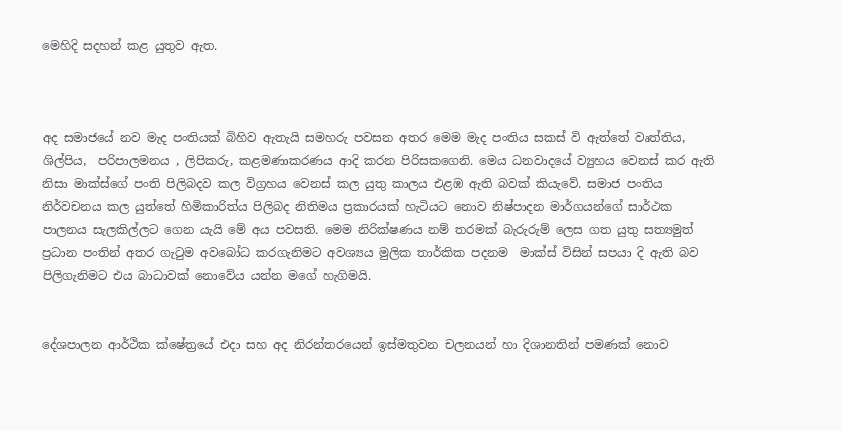මෙහිදි සදහන් කළ යුතුව ඇත.



අද සමාජයේ නව මැද පංතියක් බිහිව ඇතැයි සමහරු පවසන අතර මෙම මැද පංතිය සකස් වි ඇත්තේ වෘත්තිය, ශිල්පිය,  පරිපාලමනය , ලිපිකරු, කළමණාකරණය ආදි කරන පිරිසකගෙනි. මෙය ධනවාදයේ ව්‍යුහය වෙනස් කර ඇති නිසා මාක්ස්ගේ පංති පිලිබදව කල විග්‍රහය වෙනස් කල යුතු කාලය එළඹ ඇති බවක් කියැවේ. සමාජ පංතිය නිර්වචනය කල යුත්තේ හිමිකාරිත්ය පිලිබද නිතිමය ප්‍රකාරයක් හැටියට නොව නිෂ්පාදන මාර්ගයන්ගේ සාර්ථක පාලනය සැලකිල්ලට ගෙන යැයි මේ අය පවසති. මෙම නිරික්ෂණය නම් තරමක් බැරුරුම් ලෙස ගත යුතු සත්‍යමුත් ප්‍රධාන පංතින් අතර ගැටුම අවබෝධ කරගැනිමට අවශ්‍යය මුලික තාර්කික පදනම  මාක්ස් විසින් සපයා දි ඇති බව පිලිගැනිමට එය බාධාවක් නොවේය යන්න මගේ හැගිමයි.


දේශපාලන ආර්ථික ක්ෂේත්‍රයේ එදා සහ අද නිරන්තරයෙන් ඉස්මතුවන චලනයන් හා දිශානතින් පමණක් නොව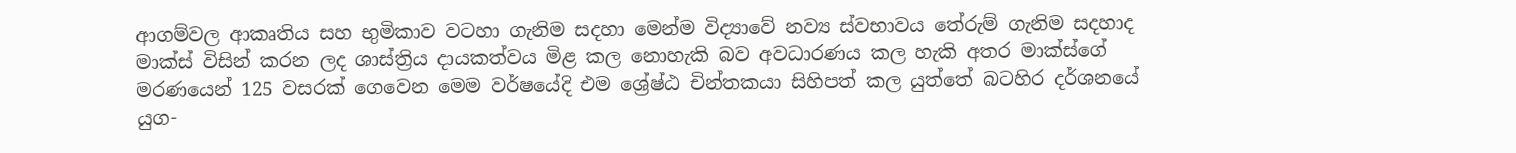ආගම්වල ආකෘතිය සහ භුමිකාව වටහා ගැනිම සදහා මෙන්ම විද්‍යාවේ නව්‍ය ස්වභාවය තේරුම් ගැනිම සදහාද මාක්ස් විසින් කරන ලද ශාස්ත්‍රිය දායකත්වය මිළ කල නොහැකි බව අවධාරණය කල හැකි අතර මාක්ස්ගේ මරණයෙන් 125 වසරක් ගෙවෙන මෙම වර්ෂයේදි එම ශ්‍රේෂ්ඨ චින්තකයා සිහිපත් කල යුත්තේ බටහිර දර්ශනයේ යුග-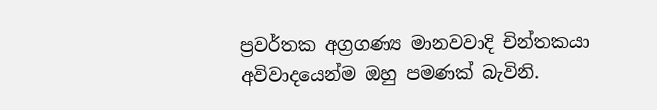ප්‍රවර්තක අග්‍රගණ්‍ය මානවවාදි චින්තකයා අවිවාදයෙන්ම ඔහු පමණක් බැවිනි.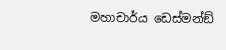මහාචාර්ය ඩෙස්මන්ඞ්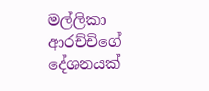මල්ලිකා ආරච්චිගේ දේශනයක්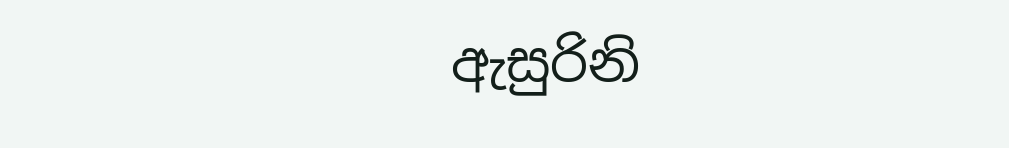ඇසුරිනි